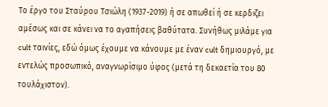Το έργο του Σταύρου Τσιώλη (1937-2019) ή σε απωθεί ή σε κερδιζει αμέσως και σε κάνει να το αγαπήσεις βαθύτατα. Συνήθως μιλάμε για cult ταινίες, εδώ όμως έχουμε να κάνουμε με έναν cult δημιουργό, με εντελώς προσωπικό, αναγνωρίσιμο ύφος (μετά τη δεκαετία του 80 τουλάχιστον).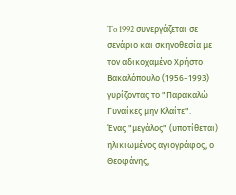To 1992 συνεργάζεται σε σενάριο και σκηνοθεσία με τον αδικοχαμένο Χρήστο Βακαλόπουλο (1956-1993) γυρίζοντας το "Παρακαλώ Γυναίκες μην Κλαίτε".
Ένας "μεγάλος" (υποτίθεται) ηλικιωμένος αγιογράφος, ο Θεοφάνης,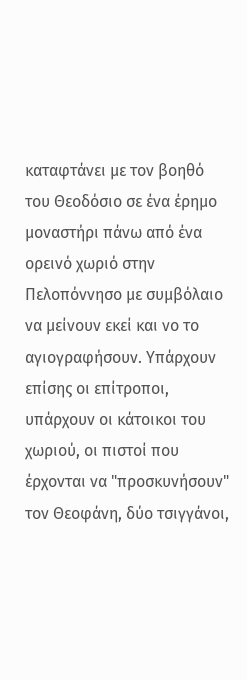καταφτάνει με τον βοηθό του Θεοδόσιο σε ένα έρημο μοναστήρι πάνω από ένα ορεινό χωριό στην Πελοπόννησο με συμβόλαιο να μείνουν εκεί και νο το αγιογραφήσουν. Υπάρχουν επίσης οι επίτροποι, υπάρχουν οι κάτοικοι του χωριού, οι πιστοί που έρχονται να "προσκυνήσουν" τον Θεοφάνη, δύο τσιγγάνοι,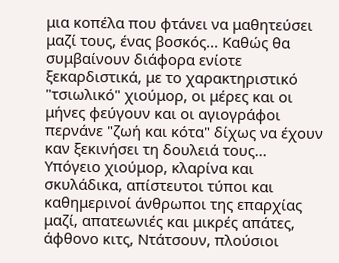μια κοπέλα που φτάνει να μαθητεύσει μαζί τους, ένας βοσκός... Καθώς θα συμβαίνουν διάφορα ενίοτε ξεκαρδιστικά, με το χαρακτηριστικό "τσιωλικό" χιούμορ, οι μέρες και οι μήνες φεύγουν και οι αγιογράφοι περνάνε "ζωή και κότα" δίχως να έχουν καν ξεκινήσει τη δουλειά τους...
Υπόγειο χιούμορ, κλαρίνα και σκυλάδικα, απίστευτοι τύποι και καθημερινοί άνθρωποι της επαρχίας μαζί, απατεωνιές και μικρές απάτες, άφθονο κιτς, Ντάτσουν, πλούσιοι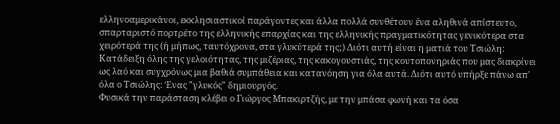ελληνοαμερικάνοι, εκκλησιαστικοί παράγοντες και άλλα πολλά συνθέτουν ένα αληθινά απίστευτο, σπαρταριστό πορτρέτο της ελληνικής επαρχίας και της ελληνικής πραγματικότητας γενικότερα στα χειρότερά της (ή μήπως, ταυτόχρονα, στα γλυκύτερά της;) Διότι αυτή είναι η ματιά του Τσιώλη: Κατάδειξη όλης της γελοιότητας, της μιζέριας, της κακογουστιάς, της κουτοπονηριάς που μας διακρίνει ως λαό και συγχρόνως μια βαθιά συμπάθεια και κατανόηση για όλα αυτά. Διότι αυτό υπήρξε πάνω απ' όλα ο Τσιώλης: Ένας "γλυκός" δημιουργός.
Φυσικά την παράσταση κλέβει ο Γιώργος Μπακιρτζής, με την μπάσα φωνή και τα όσα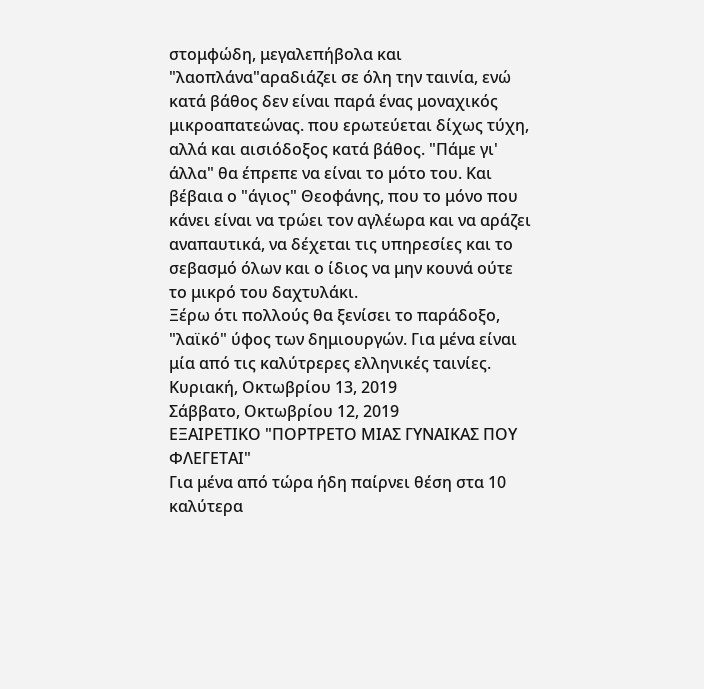στομφώδη, μεγαλεπήβολα και "λαοπλάνα"αραδιάζει σε όλη την ταινία, ενώ κατά βάθος δεν είναι παρά ένας μοναχικός μικροαπατεώνας. που ερωτεύεται δίχως τύχη, αλλά και αισιόδοξος κατά βάθος. "Πάμε γι' άλλα" θα έπρεπε να είναι το μότο του. Και βέβαια ο "άγιος" Θεοφάνης, που το μόνο που κάνει είναι να τρώει τον αγλέωρα και να αράζει αναπαυτικά, να δέχεται τις υπηρεσίες και το σεβασμό όλων και ο ίδιος να μην κουνά ούτε το μικρό του δαχτυλάκι.
Ξέρω ότι πολλούς θα ξενίσει το παράδοξο, "λαϊκό" ύφος των δημιουργών. Για μένα είναι μία από τις καλύτρερες ελληνικές ταινίες.
Κυριακή, Οκτωβρίου 13, 2019
Σάββατο, Οκτωβρίου 12, 2019
ΕΞΑΙΡΕΤΙΚΟ "ΠΟΡΤΡΕΤΟ ΜΙΑΣ ΓΥΝΑΙΚΑΣ ΠΟΥ ΦΛΕΓΕΤΑΙ"
Για μένα από τώρα ήδη παίρνει θέση στα 10 καλύτερα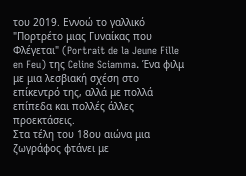του 2019. Εννοώ το γαλλικό "Πορτρέτο μιας Γυναίκας που Φλέγεται" (Portrait de la Jeune Fille en Feu) της Celine Sciamma. Ένα φιλμ με μια λεσβιακή σχέση στο επίκεντρό της, αλλά με πολλά επίπεδα και πολλές άλλες προεκτάσεις.
Στα τέλη του 18ου αιώνα μια ζωγράφος φτάνει με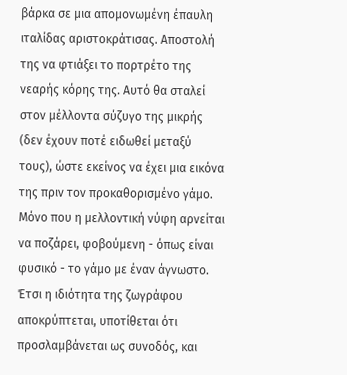βάρκα σε μια απομονωμένη έπαυλη ιταλίδας αριστοκράτισας. Αποστολή της να φτιάξει το πορτρέτο της νεαρής κόρης της. Αυτό θα σταλεί στον μέλλοντα σύζυγο της μικρής (δεν έχουν ποτέ ειδωθεί μεταξύ τους), ώστε εκείνος να έχει μια εικόνα της πριν τον προκαθορισμένο γάμο. Μόνο που η μελλοντική νύφη αρνείται να ποζάρει, φοβούμενη - όπως είναι φυσικό - το γάμο με έναν άγνωστο. Έτσι η ιδιότητα της ζωγράφου αποκρύπτεται, υποτίθεται ότι προσλαμβάνεται ως συνοδός, και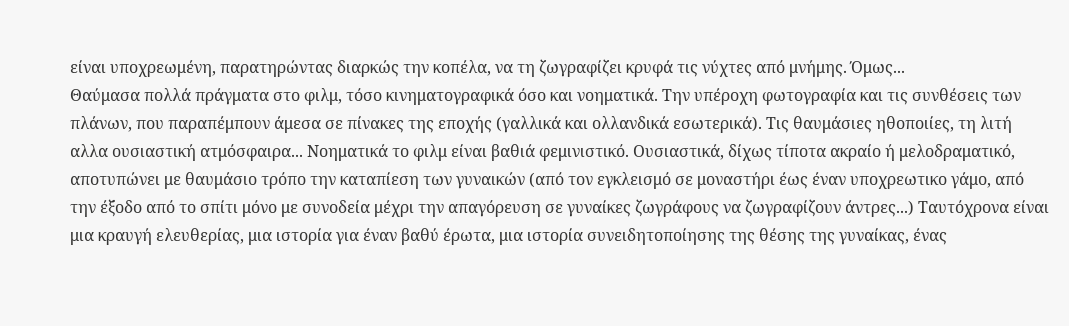είναι υποχρεωμένη, παρατηρώντας διαρκώς την κοπέλα, να τη ζωγραφίζει κρυφά τις νύχτες από μνήμης. Όμως...
Θαύμασα πολλά πράγματα στο φιλμ, τόσο κινηματογραφικά όσο και νοηματικά. Την υπέροχη φωτογραφία και τις συνθέσεις των πλάνων, που παραπέμπουν άμεσα σε πίνακες της εποχής (γαλλικά και ολλανδικά εσωτερικά). Τις θαυμάσιες ηθοποιίες, τη λιτή αλλα ουσιαστική ατμόσφαιρα... Νοηματικά το φιλμ είναι βαθιά φεμινιστικό. Ουσιαστικά, δίχως τίποτα ακραίο ή μελοδραματικό, αποτυπώνει με θαυμάσιο τρόπο την καταπίεση των γυναικών (από τον εγκλεισμό σε μοναστήρι έως έναν υποχρεωτικο γάμο, από την έξοδο από το σπίτι μόνο με συνοδεία μέχρι την απαγόρευση σε γυναίκες ζωγράφους να ζωγραφίζουν άντρες...) Ταυτόχρονα είναι μια κραυγή ελευθερίας, μια ιστορία για έναν βαθύ έρωτα, μια ιστορία συνειδητοποίησης της θέσης της γυναίκας, ένας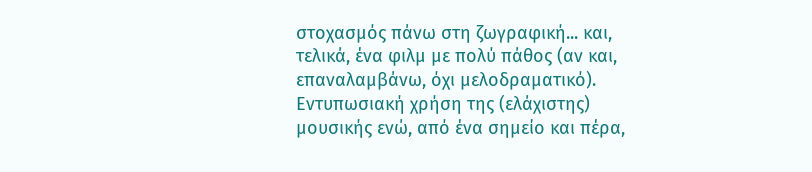στοχασμός πάνω στη ζωγραφική... και, τελικά, ένα φιλμ με πολύ πάθος (αν και, επαναλαμβάνω, όχι μελοδραματικό). Εντυπωσιακή χρήση της (ελάχιστης) μουσικής ενώ, από ένα σημείο και πέρα,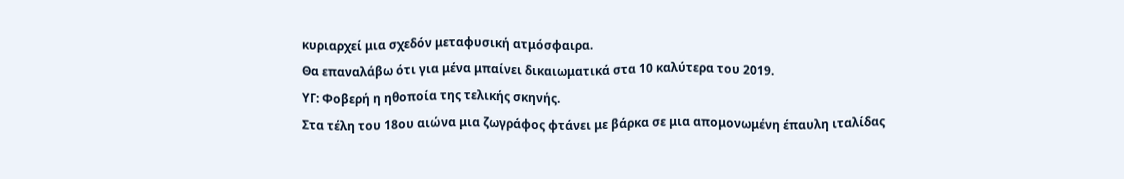κυριαρχεί μια σχεδόν μεταφυσική ατμόσφαιρα.
Θα επαναλάβω ότι για μένα μπαίνει δικαιωματικά στα 10 καλύτερα του 2019.
ΥΓ: Φοβερή η ηθοποία της τελικής σκηνής.
Στα τέλη του 18ου αιώνα μια ζωγράφος φτάνει με βάρκα σε μια απομονωμένη έπαυλη ιταλίδας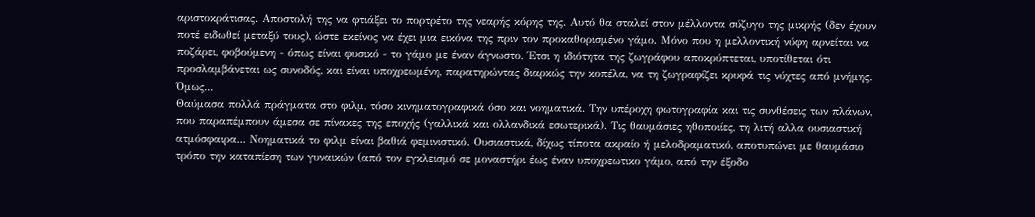αριστοκράτισας. Αποστολή της να φτιάξει το πορτρέτο της νεαρής κόρης της. Αυτό θα σταλεί στον μέλλοντα σύζυγο της μικρής (δεν έχουν ποτέ ειδωθεί μεταξύ τους), ώστε εκείνος να έχει μια εικόνα της πριν τον προκαθορισμένο γάμο. Μόνο που η μελλοντική νύφη αρνείται να ποζάρει, φοβούμενη - όπως είναι φυσικό - το γάμο με έναν άγνωστο. Έτσι η ιδιότητα της ζωγράφου αποκρύπτεται, υποτίθεται ότι προσλαμβάνεται ως συνοδός, και είναι υποχρεωμένη, παρατηρώντας διαρκώς την κοπέλα, να τη ζωγραφίζει κρυφά τις νύχτες από μνήμης. Όμως...
Θαύμασα πολλά πράγματα στο φιλμ, τόσο κινηματογραφικά όσο και νοηματικά. Την υπέροχη φωτογραφία και τις συνθέσεις των πλάνων, που παραπέμπουν άμεσα σε πίνακες της εποχής (γαλλικά και ολλανδικά εσωτερικά). Τις θαυμάσιες ηθοποιίες, τη λιτή αλλα ουσιαστική ατμόσφαιρα... Νοηματικά το φιλμ είναι βαθιά φεμινιστικό. Ουσιαστικά, δίχως τίποτα ακραίο ή μελοδραματικό, αποτυπώνει με θαυμάσιο τρόπο την καταπίεση των γυναικών (από τον εγκλεισμό σε μοναστήρι έως έναν υποχρεωτικο γάμο, από την έξοδο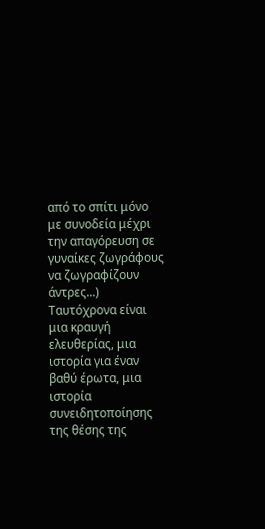από το σπίτι μόνο με συνοδεία μέχρι την απαγόρευση σε γυναίκες ζωγράφους να ζωγραφίζουν άντρες...) Ταυτόχρονα είναι μια κραυγή ελευθερίας, μια ιστορία για έναν βαθύ έρωτα, μια ιστορία συνειδητοποίησης της θέσης της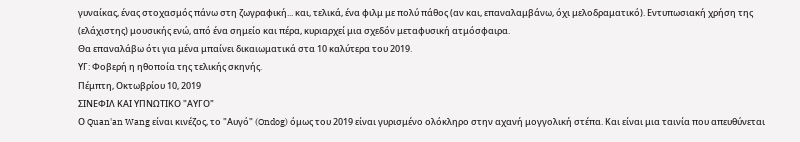γυναίκας, ένας στοχασμός πάνω στη ζωγραφική... και, τελικά, ένα φιλμ με πολύ πάθος (αν και, επαναλαμβάνω, όχι μελοδραματικό). Εντυπωσιακή χρήση της (ελάχιστης) μουσικής ενώ, από ένα σημείο και πέρα, κυριαρχεί μια σχεδόν μεταφυσική ατμόσφαιρα.
Θα επαναλάβω ότι για μένα μπαίνει δικαιωματικά στα 10 καλύτερα του 2019.
ΥΓ: Φοβερή η ηθοποία της τελικής σκηνής.
Πέμπτη, Οκτωβρίου 10, 2019
ΣΙΝΕΦΙΛ ΚΑΙ ΥΠΝΩΤΙΚΟ "ΑΥΓΟ"
Ο Quan'an Wang είναι κινέζος, το "Αυγό" (Ondog) όμως του 2019 είναι γυρισμένο ολόκληρο στην αχανή μογγολική στέπα. Και είναι μια ταινία που απευθύνεται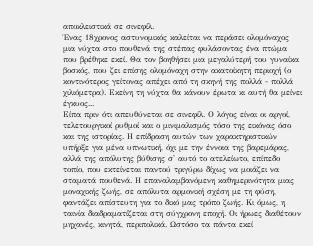αποκλειστικά σε σινεφίλ.
Ένας 18χρονος αστυνομικός καλείται να περάσει ολομόναχος μια νύχτα στο πουθενά της στέπας φυλάσοντας ένα πτώμα που βρέθηκε εκεί. Θα τον βοηθήσει μια μεγαλύτερή του γυναίκα βοσκός, που ζει επίσης ολομόναχη στην ακατοίκητη περιοχή (ο κοντινότερος γείτονας απέχει από τη σκηνή της πολλά - πολλά χιλιόμετρα). Εκείνη τη νύχτα θα κάνουν έρωτα κι αυτή θα μείνει έγκυος...
Είπα πριν ότι απευθύνεται σε σινεφίλ. Ο λόγος είναι οι αργοί, τελετουργικοί ρυθμοί και ο μινιμαλισμός τόσο της εικόνας όσο και της ιστορίας. Η επίδραση αυτών των χαρακτηριστικών υπήρξε για μένα υπνωτική, όχι με την έννοια της βαρεμάρας, αλλά της απόλυτης βύθισης σ' αυτό το ατελείωτο, επίπεδο τοπίο, που εκτείνεται παντού τριγύρω δίχως να μοιάζει να σταματά πουθενά. Η επαναλαμβανόμενη καθημερινότητα μιας μοναχικής ζωής, σε απόλυτα αρμονική σχέση με τη φύση, φαντάζει απίστευτη για το δικό μας τρόπο ζωής. Κι όμως, η ταινία διαδραματίζεται στη σύγχρονη εποχή. Οι ήρωες διαθέτουν μηχανές, κινητά, περιπολικά. Ωστόσο τα πάντα εκεί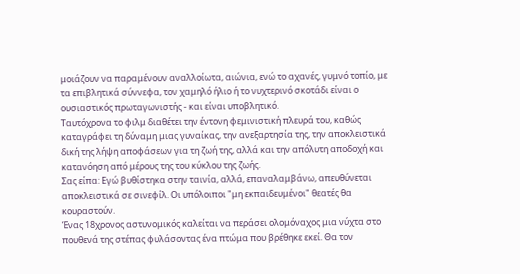μοιάζουν να παραμένουν αναλλοίωτα, αιώνια, ενώ το αχανές, γυμνό τοπίο, με τα επιβλητικά σύννεφα, τον χαμηλό ήλιο ή το νυχτερινό σκοτάδι είναι ο ουσιαστικός πρωταγωνιστής - και είναι υποβλητικό.
Ταυτόχρονα το φιλμ διαθέτει την έντονη φεμινιστική πλευρά του, καθώς καταγράφει τη δύναμη μιας γυναίκας, την ανεξαρτησία της, την αποκλειστικά δική της λήψη αποφάσεων για τη ζωή της, αλλά και την απόλυτη αποδοχή και κατανόηση από μέρους της του κύκλου της ζωής.
Σας είπα: Εγώ βυθίστηκα στην ταινία, αλλά, επαναλαμβάνω, απευθύνεται αποκλειστικά σε σινεφίλ. Οι υπόλοιποι "μη εκπαιδευμένοι" θεατές θα κουραστούν.
Ένας 18χρονος αστυνομικός καλείται να περάσει ολομόναχος μια νύχτα στο πουθενά της στέπας φυλάσοντας ένα πτώμα που βρέθηκε εκεί. Θα τον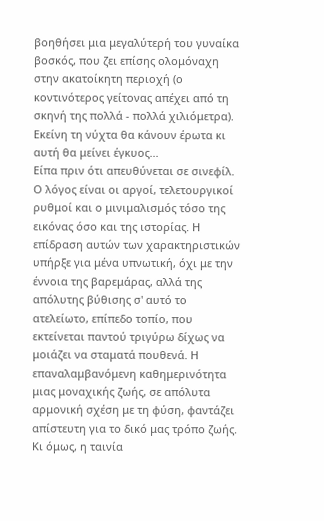βοηθήσει μια μεγαλύτερή του γυναίκα βοσκός, που ζει επίσης ολομόναχη στην ακατοίκητη περιοχή (ο κοντινότερος γείτονας απέχει από τη σκηνή της πολλά - πολλά χιλιόμετρα). Εκείνη τη νύχτα θα κάνουν έρωτα κι αυτή θα μείνει έγκυος...
Είπα πριν ότι απευθύνεται σε σινεφίλ. Ο λόγος είναι οι αργοί, τελετουργικοί ρυθμοί και ο μινιμαλισμός τόσο της εικόνας όσο και της ιστορίας. Η επίδραση αυτών των χαρακτηριστικών υπήρξε για μένα υπνωτική, όχι με την έννοια της βαρεμάρας, αλλά της απόλυτης βύθισης σ' αυτό το ατελείωτο, επίπεδο τοπίο, που εκτείνεται παντού τριγύρω δίχως να μοιάζει να σταματά πουθενά. Η επαναλαμβανόμενη καθημερινότητα μιας μοναχικής ζωής, σε απόλυτα αρμονική σχέση με τη φύση, φαντάζει απίστευτη για το δικό μας τρόπο ζωής. Κι όμως, η ταινία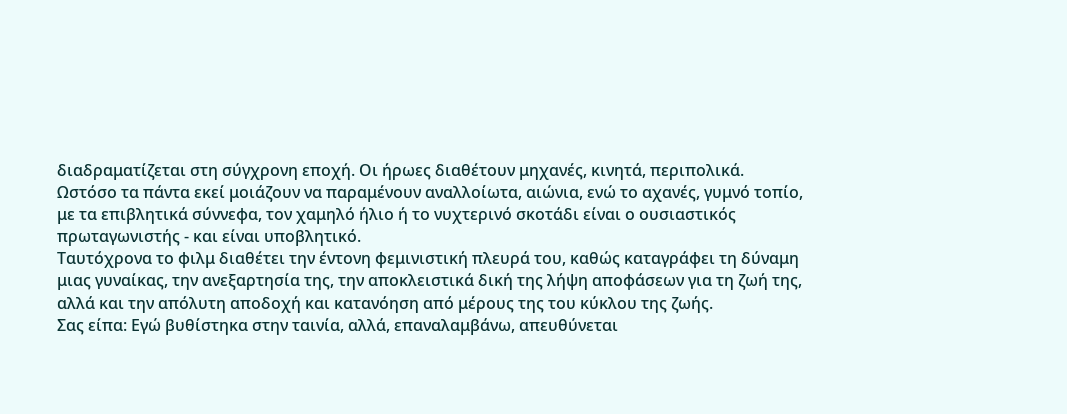διαδραματίζεται στη σύγχρονη εποχή. Οι ήρωες διαθέτουν μηχανές, κινητά, περιπολικά. Ωστόσο τα πάντα εκεί μοιάζουν να παραμένουν αναλλοίωτα, αιώνια, ενώ το αχανές, γυμνό τοπίο, με τα επιβλητικά σύννεφα, τον χαμηλό ήλιο ή το νυχτερινό σκοτάδι είναι ο ουσιαστικός πρωταγωνιστής - και είναι υποβλητικό.
Ταυτόχρονα το φιλμ διαθέτει την έντονη φεμινιστική πλευρά του, καθώς καταγράφει τη δύναμη μιας γυναίκας, την ανεξαρτησία της, την αποκλειστικά δική της λήψη αποφάσεων για τη ζωή της, αλλά και την απόλυτη αποδοχή και κατανόηση από μέρους της του κύκλου της ζωής.
Σας είπα: Εγώ βυθίστηκα στην ταινία, αλλά, επαναλαμβάνω, απευθύνεται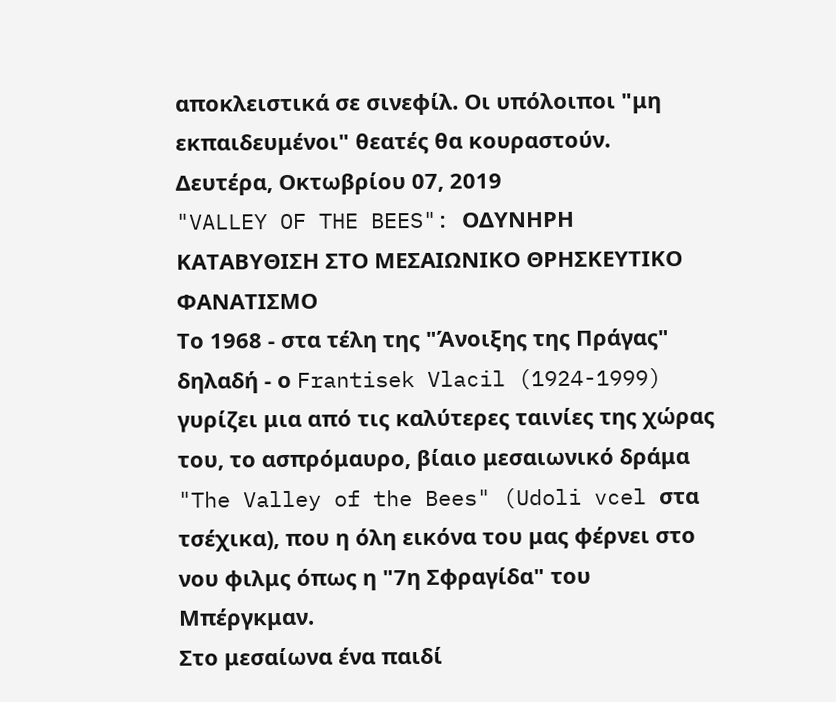αποκλειστικά σε σινεφίλ. Οι υπόλοιποι "μη εκπαιδευμένοι" θεατές θα κουραστούν.
Δευτέρα, Οκτωβρίου 07, 2019
"VALLEY OF THE BEES": ΟΔΥΝΗΡΗ ΚΑΤΑΒΥΘΙΣΗ ΣΤΟ ΜΕΣΑΙΩΝΙΚΟ ΘΡΗΣΚΕΥΤΙΚΟ ΦΑΝΑΤΙΣΜΟ
Το 1968 - στα τέλη της "Άνοιξης της Πράγας" δηλαδή - ο Frantisek Vlacil (1924-1999) γυρίζει μια από τις καλύτερες ταινίες της χώρας του, το ασπρόμαυρο, βίαιο μεσαιωνικό δράμα "The Valley of the Bees" (Udoli vcel στα τσέχικα), που η όλη εικόνα του μας φέρνει στο νου φιλμς όπως η "7η Σφραγίδα" του Μπέργκμαν.
Στο μεσαίωνα ένα παιδί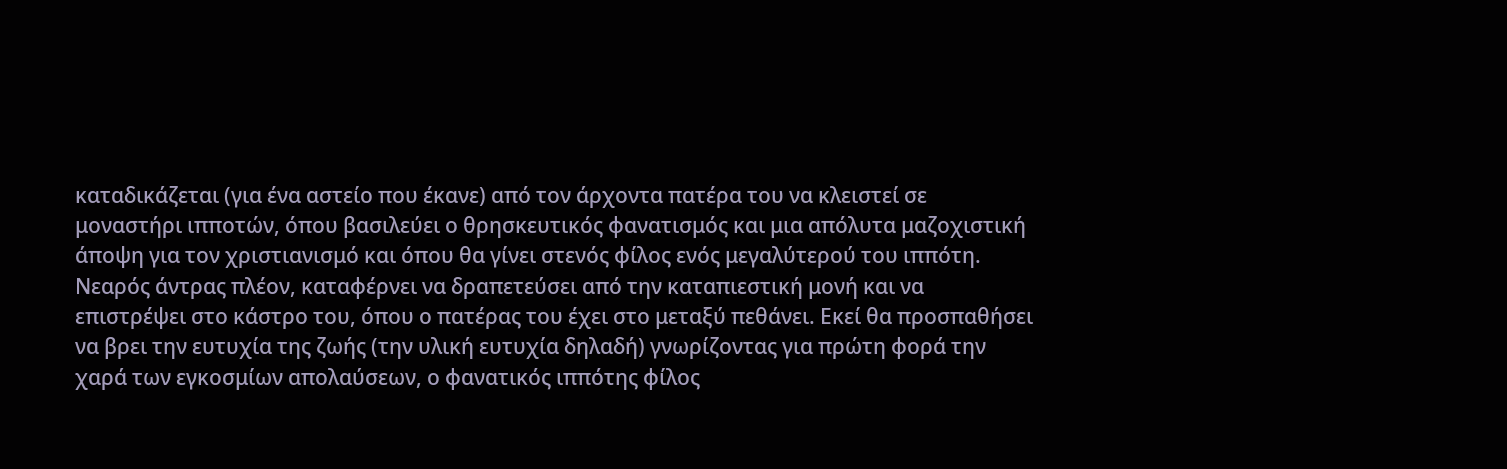καταδικάζεται (για ένα αστείο που έκανε) από τον άρχοντα πατέρα του να κλειστεί σε μοναστήρι ιπποτών, όπου βασιλεύει ο θρησκευτικός φανατισμός και μια απόλυτα μαζοχιστική άποψη για τον χριστιανισμό και όπου θα γίνει στενός φίλος ενός μεγαλύτερού του ιππότη. Νεαρός άντρας πλέον, καταφέρνει να δραπετεύσει από την καταπιεστική μονή και να επιστρέψει στο κάστρο του, όπου ο πατέρας του έχει στο μεταξύ πεθάνει. Εκεί θα προσπαθήσει να βρει την ευτυχία της ζωής (την υλική ευτυχία δηλαδή) γνωρίζοντας για πρώτη φορά την χαρά των εγκοσμίων απολαύσεων, ο φανατικός ιππότης φίλος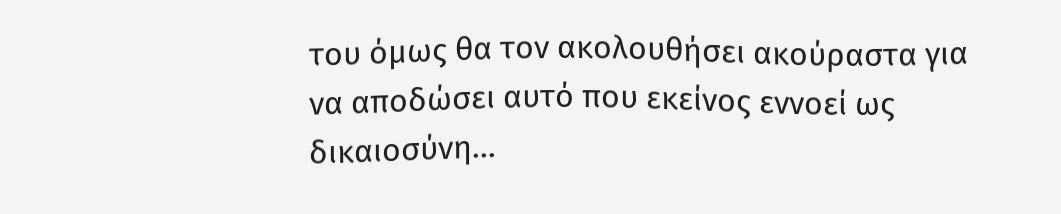του όμως θα τον ακολουθήσει ακούραστα για να αποδώσει αυτό που εκείνος εννοεί ως δικαιοσύνη...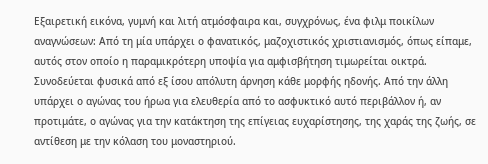Εξαιρετική εικόνα, γυμνή και λιτή ατμόσφαιρα και, συγχρόνως, ένα φιλμ ποικίλων αναγνώσεων: Από τη μία υπάρχει ο φανατικός, μαζοχιστικός χριστιανισμός, όπως είπαμε, αυτός στον οποίο η παραμικρότερη υποψία για αμφισβήτηση τιμωρείται οικτρά. Συνοδεύεται φυσικά από εξ ίσου απόλυτη άρνηση κάθε μορφής ηδονής. Από την άλλη υπάρχει ο αγώνας του ήρωα για ελευθερία από το ασφυκτικό αυτό περιβάλλον ή, αν προτιμάτε, ο αγώνας για την κατάκτηση της επίγειας ευχαρίστησης, της χαράς της ζωής, σε αντίθεση με την κόλαση του μοναστηριού.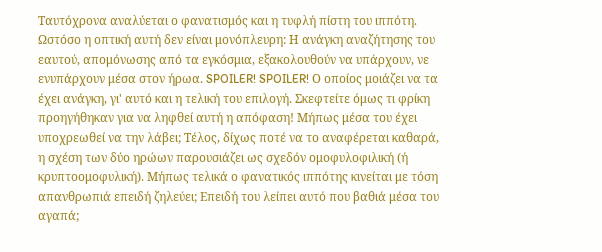Ταυτόχρονα αναλύεται ο φανατισμός και η τυφλή πίστη του ιππότη. Ωστόσο η οπτική αυτή δεν είναι μονόπλευρη: Η ανάγκη αναζήτησης του εαυτού, απομόνωσης από τα εγκόσμια, εξακολουθούν να υπάρχουν, νε ενυπάρχουν μέσα στον ήρωα. SPOILER! SPOILER! Ο οποίος μοιάζει να τα έχει ανάγκη, γι' αυτό και η τελική του επιλογή. Σκεφτείτε όμως τι φρίκη προηγήθηκαν για να ληφθεί αυτή η απόφαση! Μήπως μέσα του έχει υποχρεωθεί να την λάβει; Τέλος, δίχως ποτέ να το αναφέρεται καθαρά, η σχέση των δύο ηρώων παρουσιάζει ως σχεδόν ομοφυλοφιλική (ή κρυπτοομοφυλική). Μήπως τελικά ο φανατικός ιππότης κινείται με τόση απανθρωπιά επειδή ζηλεύει; Επειδή του λείπει αυτό που βαθιά μέσα του αγαπά;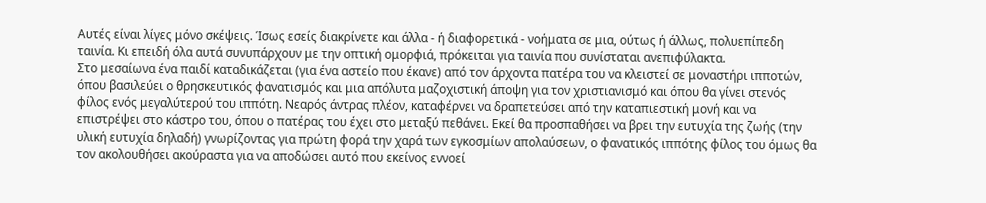Αυτές είναι λίγες μόνο σκέψεις. Ίσως εσείς διακρίνετε και άλλα - ή διαφορετικά - νοήματα σε μια, ούτως ή άλλως, πολυεπίπεδη ταινία. Κι επειδή όλα αυτά συνυπάρχουν με την οπτική ομορφιά, πρόκειται για ταινία που συνίσταται ανεπιφύλακτα.
Στο μεσαίωνα ένα παιδί καταδικάζεται (για ένα αστείο που έκανε) από τον άρχοντα πατέρα του να κλειστεί σε μοναστήρι ιπποτών, όπου βασιλεύει ο θρησκευτικός φανατισμός και μια απόλυτα μαζοχιστική άποψη για τον χριστιανισμό και όπου θα γίνει στενός φίλος ενός μεγαλύτερού του ιππότη. Νεαρός άντρας πλέον, καταφέρνει να δραπετεύσει από την καταπιεστική μονή και να επιστρέψει στο κάστρο του, όπου ο πατέρας του έχει στο μεταξύ πεθάνει. Εκεί θα προσπαθήσει να βρει την ευτυχία της ζωής (την υλική ευτυχία δηλαδή) γνωρίζοντας για πρώτη φορά την χαρά των εγκοσμίων απολαύσεων, ο φανατικός ιππότης φίλος του όμως θα τον ακολουθήσει ακούραστα για να αποδώσει αυτό που εκείνος εννοεί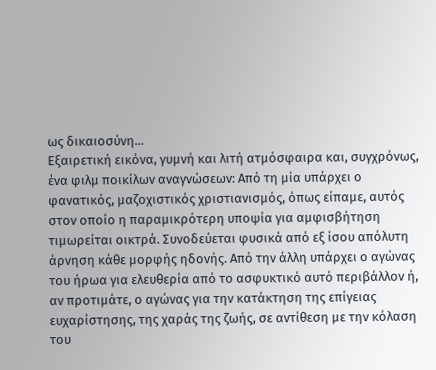ως δικαιοσύνη...
Εξαιρετική εικόνα, γυμνή και λιτή ατμόσφαιρα και, συγχρόνως, ένα φιλμ ποικίλων αναγνώσεων: Από τη μία υπάρχει ο φανατικός, μαζοχιστικός χριστιανισμός, όπως είπαμε, αυτός στον οποίο η παραμικρότερη υποψία για αμφισβήτηση τιμωρείται οικτρά. Συνοδεύεται φυσικά από εξ ίσου απόλυτη άρνηση κάθε μορφής ηδονής. Από την άλλη υπάρχει ο αγώνας του ήρωα για ελευθερία από το ασφυκτικό αυτό περιβάλλον ή, αν προτιμάτε, ο αγώνας για την κατάκτηση της επίγειας ευχαρίστησης, της χαράς της ζωής, σε αντίθεση με την κόλαση του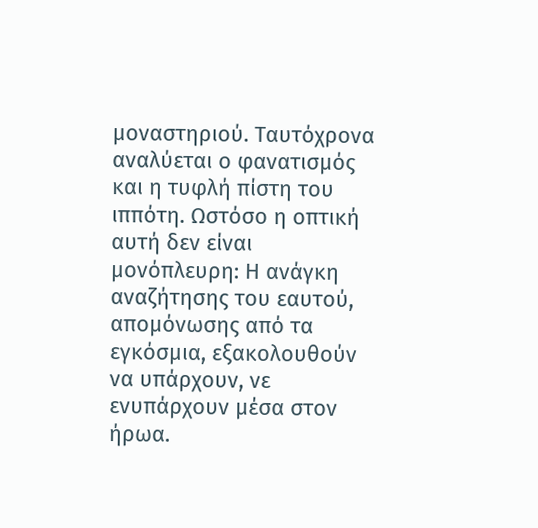μοναστηριού. Ταυτόχρονα αναλύεται ο φανατισμός και η τυφλή πίστη του ιππότη. Ωστόσο η οπτική αυτή δεν είναι μονόπλευρη: Η ανάγκη αναζήτησης του εαυτού, απομόνωσης από τα εγκόσμια, εξακολουθούν να υπάρχουν, νε ενυπάρχουν μέσα στον ήρωα.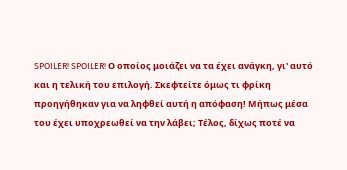SPOILER! SPOILER! Ο οποίος μοιάζει να τα έχει ανάγκη, γι' αυτό και η τελική του επιλογή. Σκεφτείτε όμως τι φρίκη προηγήθηκαν για να ληφθεί αυτή η απόφαση! Μήπως μέσα του έχει υποχρεωθεί να την λάβει; Τέλος, δίχως ποτέ να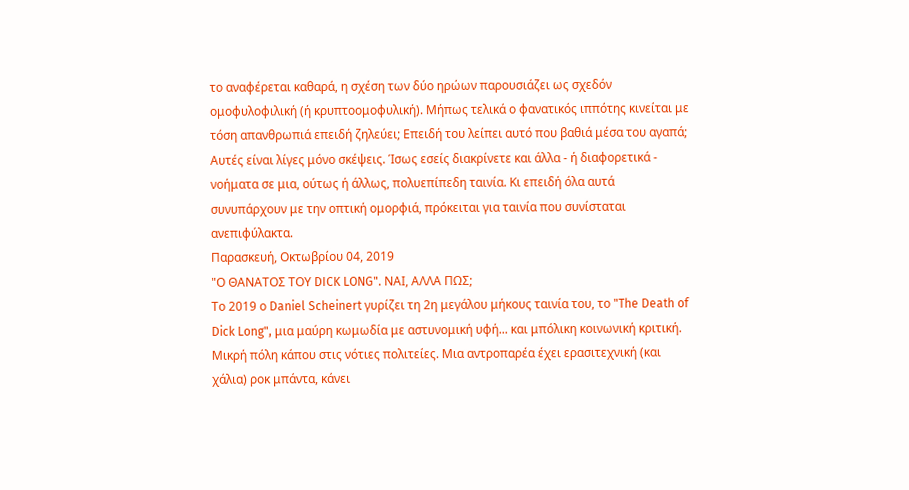το αναφέρεται καθαρά, η σχέση των δύο ηρώων παρουσιάζει ως σχεδόν ομοφυλοφιλική (ή κρυπτοομοφυλική). Μήπως τελικά ο φανατικός ιππότης κινείται με τόση απανθρωπιά επειδή ζηλεύει; Επειδή του λείπει αυτό που βαθιά μέσα του αγαπά;
Αυτές είναι λίγες μόνο σκέψεις. Ίσως εσείς διακρίνετε και άλλα - ή διαφορετικά - νοήματα σε μια, ούτως ή άλλως, πολυεπίπεδη ταινία. Κι επειδή όλα αυτά συνυπάρχουν με την οπτική ομορφιά, πρόκειται για ταινία που συνίσταται ανεπιφύλακτα.
Παρασκευή, Οκτωβρίου 04, 2019
"Ο ΘΑΝΑΤΟΣ ΤΟΥ DICK LONG". ΝΑΙ, ΑΛΛΑ ΠΩΣ;
Το 2019 ο Daniel Scheinert γυρίζει τη 2η μεγάλου μήκους ταινία του, το "The Death of Dick Long", μια μαύρη κωμωδία με αστυνομική υφή... και μπόλικη κοινωνική κριτική.
Μικρή πόλη κάπου στις νότιες πολιτείες. Μια αντροπαρέα έχει ερασιτεχνική (και χάλια) ροκ μπάντα, κάνει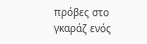πρόβες στο γκαράζ ενός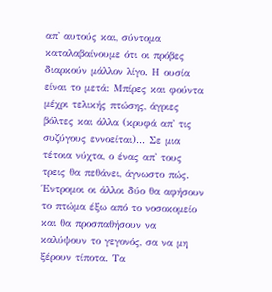απ' αυτούς και, σύντομα καταλαβαίνουμε ότι οι πρόβες διαρκούν μάλλον λίγο. Η ουσία είναι το μετά: Μπίρες και φούντα μέχρι τελικής πτώσης, άγριες βόλτες και άλλα (κρυφά απ' τις συζύγους εννοείται)... Σε μια τέτοια νύχτα, ο ένας απ' τους τρεις θα πεθάνει, άγνωστο πώς. Έντρομοι οι άλλοι δύο θα αφήσουν το πτώμα έξω από το νοσοκομείο και θα προσπαθήσουν να καλύψουν το γεγονός, σα να μη ξέρουν τίποτα. Τα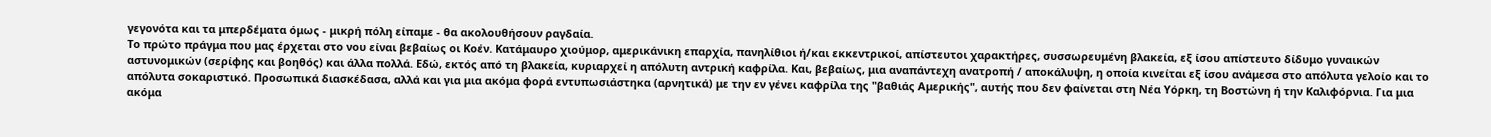γεγονότα και τα μπερδέματα όμως - μικρή πόλη είπαμε - θα ακολουθήσουν ραγδαία.
Το πρώτο πράγμα που μας έρχεται στο νου είναι βεβαίως οι Κοέν. Κατάμαυρο χιούμορ, αμερικάνικη επαρχία, πανηλίθιοι ή/και εκκεντρικοί, απίστευτοι χαρακτήρες, συσσωρευμένη βλακεία, εξ ίσου απίστευτο δίδυμο γυναικών αστυνομικών (σερίφης και βοηθός) και άλλα πολλά. Εδώ, εκτός από τη βλακεία, κυριαρχεί η απόλυτη αντρική καφρίλα. Και, βεβαίως, μια αναπάντεχη ανατροπή / αποκάλυψη, η οποία κινείται εξ ίσου ανάμεσα στο απόλυτα γελοίο και το απόλυτα σοκαριστικό. Προσωπικά διασκέδασα, αλλά και για μια ακόμα φορά εντυπωσιάστηκα (αρνητικά) με την εν γένει καφρίλα της "βαθιάς Αμερικής", αυτής που δεν φαίνεται στη Νέα Υόρκη, τη Βοστώνη ή την Καλιφόρνια. Για μια ακόμα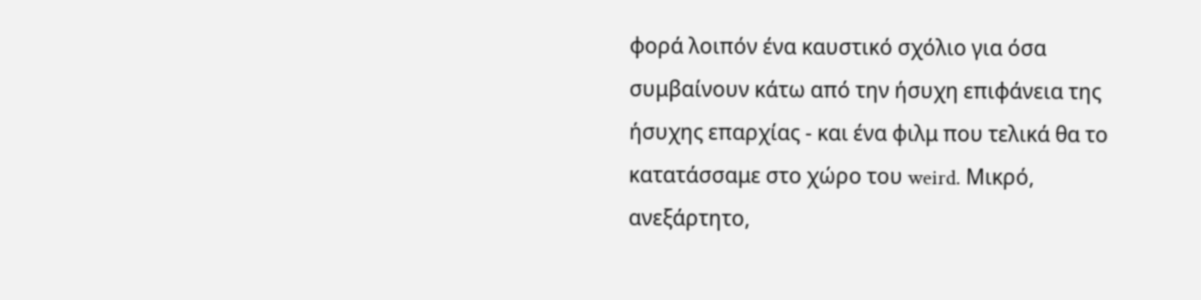φορά λοιπόν ένα καυστικό σχόλιο για όσα συμβαίνουν κάτω από την ήσυχη επιφάνεια της ήσυχης επαρχίας - και ένα φιλμ που τελικά θα το κατατάσσαμε στο χώρο του weird. Μικρό, ανεξάρτητο,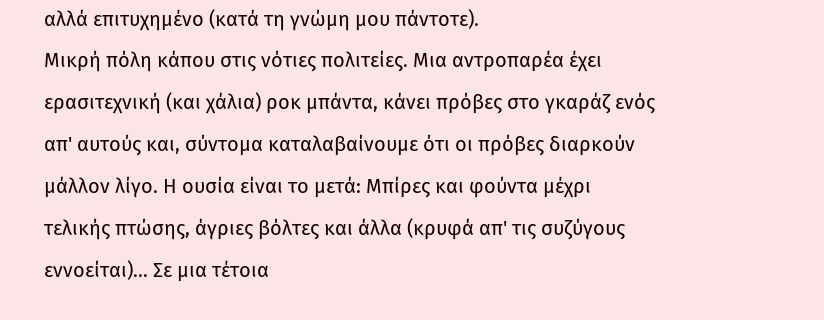αλλά επιτυχημένο (κατά τη γνώμη μου πάντοτε).
Μικρή πόλη κάπου στις νότιες πολιτείες. Μια αντροπαρέα έχει ερασιτεχνική (και χάλια) ροκ μπάντα, κάνει πρόβες στο γκαράζ ενός απ' αυτούς και, σύντομα καταλαβαίνουμε ότι οι πρόβες διαρκούν μάλλον λίγο. Η ουσία είναι το μετά: Μπίρες και φούντα μέχρι τελικής πτώσης, άγριες βόλτες και άλλα (κρυφά απ' τις συζύγους εννοείται)... Σε μια τέτοια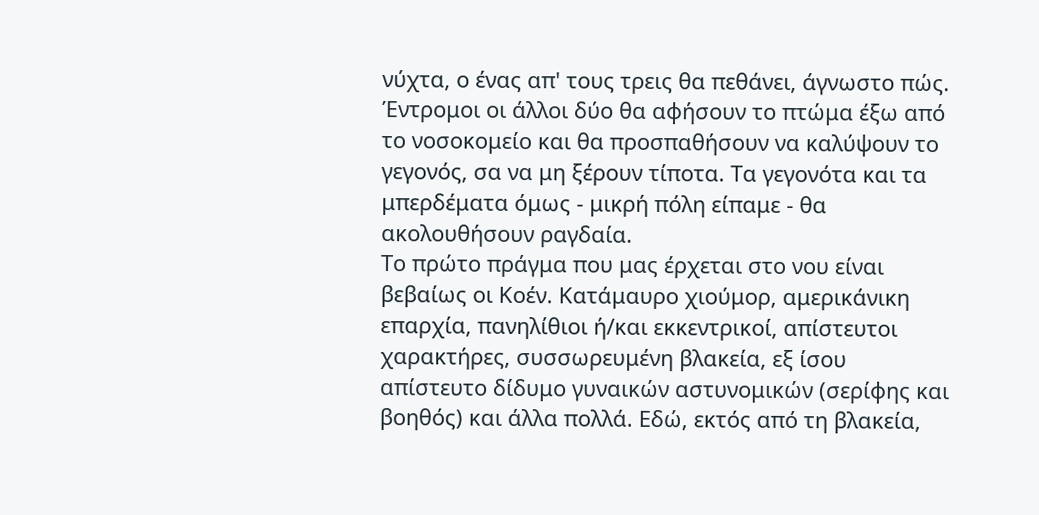νύχτα, ο ένας απ' τους τρεις θα πεθάνει, άγνωστο πώς. Έντρομοι οι άλλοι δύο θα αφήσουν το πτώμα έξω από το νοσοκομείο και θα προσπαθήσουν να καλύψουν το γεγονός, σα να μη ξέρουν τίποτα. Τα γεγονότα και τα μπερδέματα όμως - μικρή πόλη είπαμε - θα ακολουθήσουν ραγδαία.
Το πρώτο πράγμα που μας έρχεται στο νου είναι βεβαίως οι Κοέν. Κατάμαυρο χιούμορ, αμερικάνικη επαρχία, πανηλίθιοι ή/και εκκεντρικοί, απίστευτοι χαρακτήρες, συσσωρευμένη βλακεία, εξ ίσου απίστευτο δίδυμο γυναικών αστυνομικών (σερίφης και βοηθός) και άλλα πολλά. Εδώ, εκτός από τη βλακεία,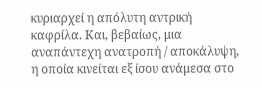κυριαρχεί η απόλυτη αντρική καφρίλα. Και, βεβαίως, μια αναπάντεχη ανατροπή / αποκάλυψη, η οποία κινείται εξ ίσου ανάμεσα στο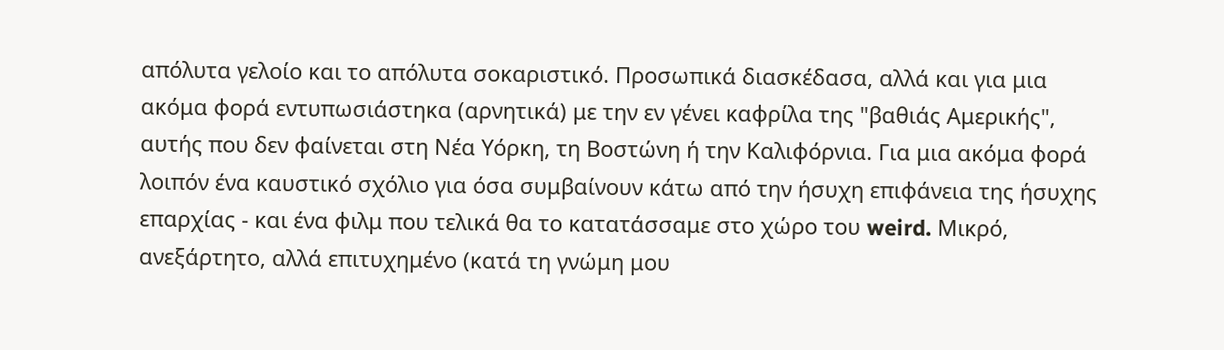απόλυτα γελοίο και το απόλυτα σοκαριστικό. Προσωπικά διασκέδασα, αλλά και για μια ακόμα φορά εντυπωσιάστηκα (αρνητικά) με την εν γένει καφρίλα της "βαθιάς Αμερικής", αυτής που δεν φαίνεται στη Νέα Υόρκη, τη Βοστώνη ή την Καλιφόρνια. Για μια ακόμα φορά λοιπόν ένα καυστικό σχόλιο για όσα συμβαίνουν κάτω από την ήσυχη επιφάνεια της ήσυχης επαρχίας - και ένα φιλμ που τελικά θα το κατατάσσαμε στο χώρο του weird. Μικρό, ανεξάρτητο, αλλά επιτυχημένο (κατά τη γνώμη μου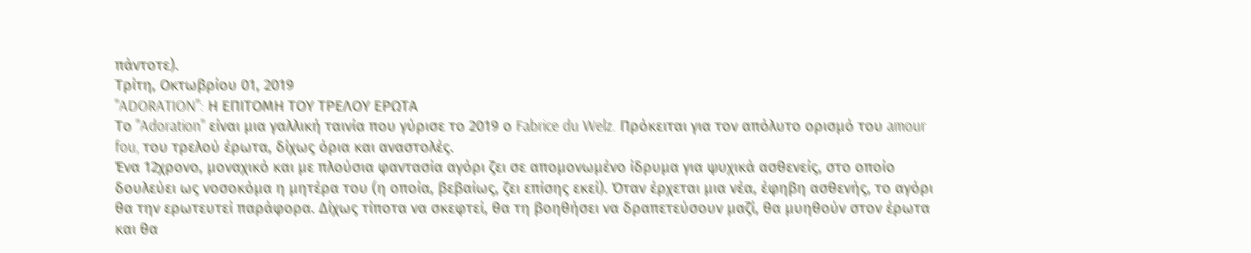πάντοτε).
Τρίτη, Οκτωβρίου 01, 2019
"ADORATION": Η ΕΠΙΤΟΜΗ ΤΟΥ ΤΡΕΛΟΥ ΕΡΩΤΑ
Το "Adoration" είναι μια γαλλική ταινία που γύρισε το 2019 ο Fabrice du Welz. Πρόκειται για τον απόλυτο ορισμό του amour fou, του τρελού έρωτα, δίχως όρια και αναστολές.
Ένα 12χρονο, μοναχικό και με πλούσια φαντασία αγόρι ζει σε απομονωμένο ίδρυμα για ψυχικά ασθενείς, στο οποίο δουλεύει ως νοσοκόμα η μητέρα του (η οποία, βεβαίως, ζει επίσης εκεί). Όταν έρχεται μια νέα, έφηβη ασθενής, το αγόρι θα την ερωτευτεί παράφορα. Δίχως τίποτα να σκεφτεί, θα τη βοηθήσει να δραπετεύσουν μαζί, θα μυηθούν στον έρωτα και θα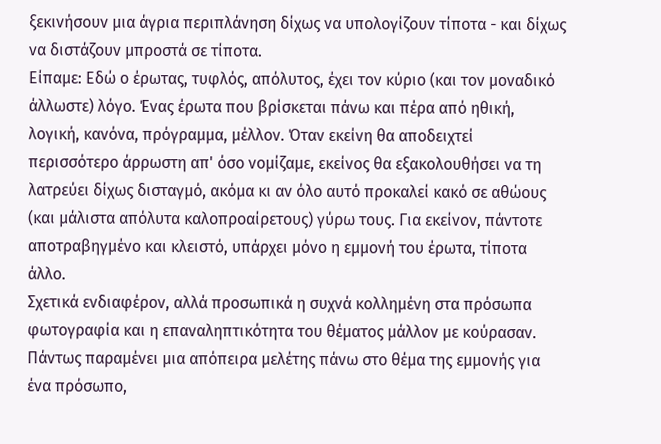ξεκινήσουν μια άγρια περιπλάνηση δίχως να υπολογίζουν τίποτα - και δίχως να διστάζουν μπροστά σε τίποτα.
Είπαμε: Εδώ ο έρωτας, τυφλός, απόλυτος, έχει τον κύριο (και τον μοναδικό άλλωστε) λόγο. Ένας έρωτα που βρίσκεται πάνω και πέρα από ηθική, λογική, κανόνα, πρόγραμμα, μέλλον. Όταν εκείνη θα αποδειχτεί περισσότερο άρρωστη απ' όσο νομίζαμε, εκείνος θα εξακολουθήσει να τη λατρεύει δίχως δισταγμό, ακόμα κι αν όλο αυτό προκαλεί κακό σε αθώους (και μάλιστα απόλυτα καλοπροαίρετους) γύρω τους. Για εκείνον, πάντοτε αποτραβηγμένο και κλειστό, υπάρχει μόνο η εμμονή του έρωτα, τίποτα άλλο.
Σχετικά ενδιαφέρον, αλλά προσωπικά η συχνά κολλημένη στα πρόσωπα φωτογραφία και η επαναληπτικότητα του θέματος μάλλον με κούρασαν. Πάντως παραμένει μια απόπειρα μελέτης πάνω στο θέμα της εμμονής για ένα πρόσωπο,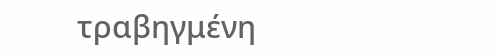τραβηγμένη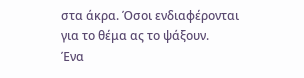στα άκρα. Όσοι ενδιαφέρονται για το θέμα ας το ψάξουν.
Ένα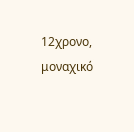12χρονο, μοναχικό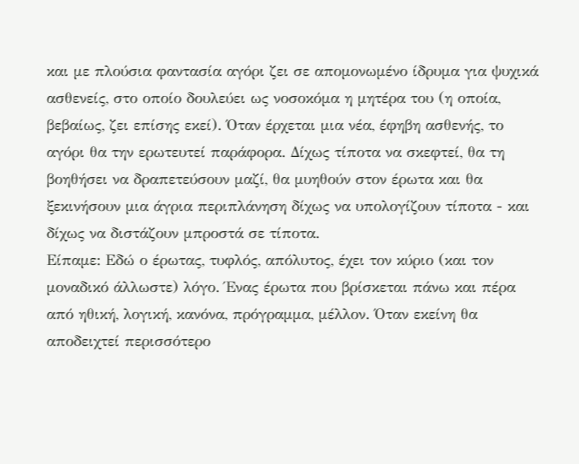και με πλούσια φαντασία αγόρι ζει σε απομονωμένο ίδρυμα για ψυχικά ασθενείς, στο οποίο δουλεύει ως νοσοκόμα η μητέρα του (η οποία, βεβαίως, ζει επίσης εκεί). Όταν έρχεται μια νέα, έφηβη ασθενής, το αγόρι θα την ερωτευτεί παράφορα. Δίχως τίποτα να σκεφτεί, θα τη βοηθήσει να δραπετεύσουν μαζί, θα μυηθούν στον έρωτα και θα ξεκινήσουν μια άγρια περιπλάνηση δίχως να υπολογίζουν τίποτα - και δίχως να διστάζουν μπροστά σε τίποτα.
Είπαμε: Εδώ ο έρωτας, τυφλός, απόλυτος, έχει τον κύριο (και τον μοναδικό άλλωστε) λόγο. Ένας έρωτα που βρίσκεται πάνω και πέρα από ηθική, λογική, κανόνα, πρόγραμμα, μέλλον. Όταν εκείνη θα αποδειχτεί περισσότερο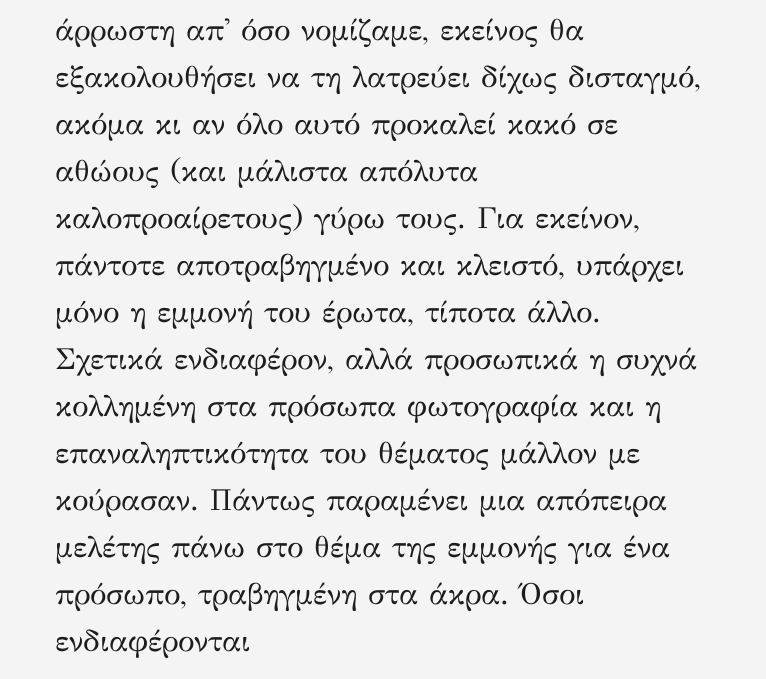άρρωστη απ' όσο νομίζαμε, εκείνος θα εξακολουθήσει να τη λατρεύει δίχως δισταγμό, ακόμα κι αν όλο αυτό προκαλεί κακό σε αθώους (και μάλιστα απόλυτα καλοπροαίρετους) γύρω τους. Για εκείνον, πάντοτε αποτραβηγμένο και κλειστό, υπάρχει μόνο η εμμονή του έρωτα, τίποτα άλλο.
Σχετικά ενδιαφέρον, αλλά προσωπικά η συχνά κολλημένη στα πρόσωπα φωτογραφία και η επαναληπτικότητα του θέματος μάλλον με κούρασαν. Πάντως παραμένει μια απόπειρα μελέτης πάνω στο θέμα της εμμονής για ένα πρόσωπο, τραβηγμένη στα άκρα. Όσοι ενδιαφέρονται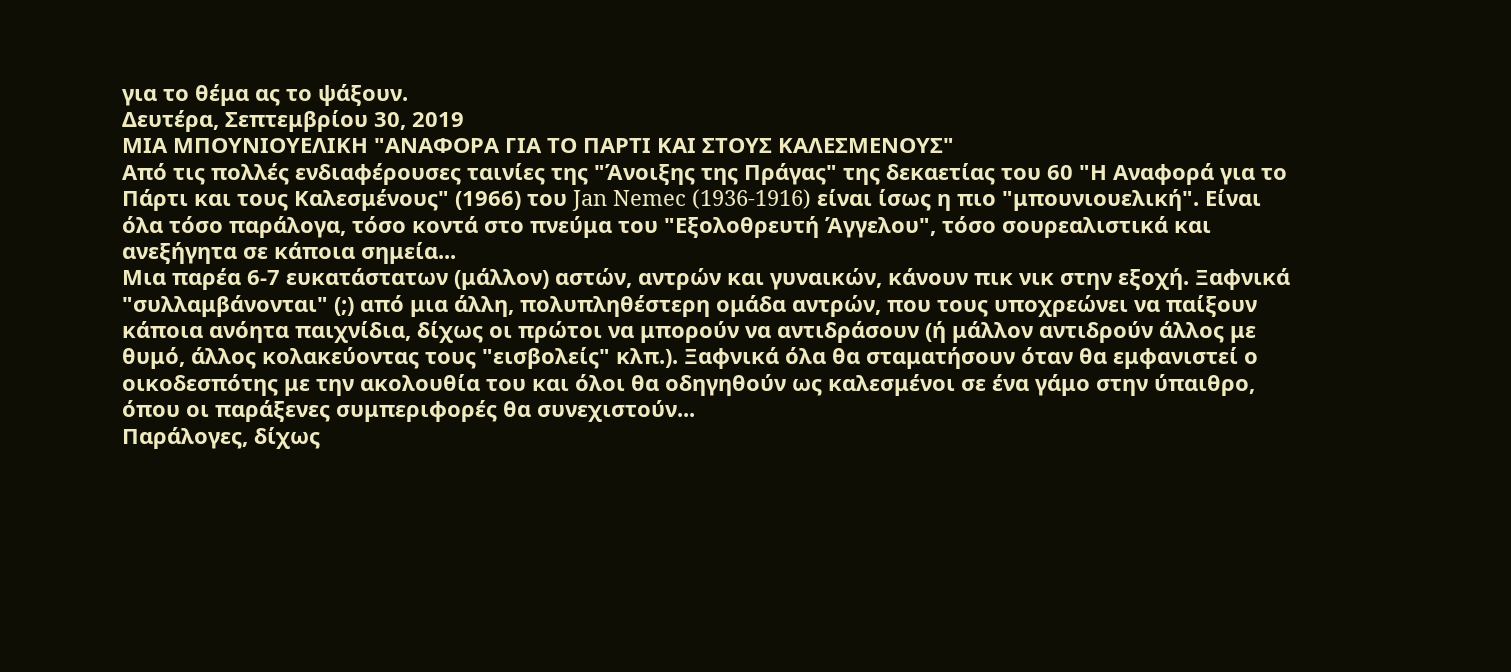για το θέμα ας το ψάξουν.
Δευτέρα, Σεπτεμβρίου 30, 2019
ΜΙΑ ΜΠΟΥΝΙΟΥΕΛΙΚΗ "ΑΝΑΦΟΡΑ ΓΙΑ ΤΟ ΠΑΡΤΙ ΚΑΙ ΣΤΟΥΣ ΚΑΛΕΣΜΕΝΟΥΣ"
Από τις πολλές ενδιαφέρουσες ταινίες της "Άνοιξης της Πράγας" της δεκαετίας του 60 "Η Αναφορά για το Πάρτι και τους Καλεσμένους" (1966) του Jan Nemec (1936-1916) είναι ίσως η πιο "μπουνιουελική". Είναι όλα τόσο παράλογα, τόσο κοντά στο πνεύμα του "Εξολοθρευτή Άγγελου", τόσο σουρεαλιστικά και ανεξήγητα σε κάποια σημεία...
Μια παρέα 6-7 ευκατάστατων (μάλλον) αστών, αντρών και γυναικών, κάνουν πικ νικ στην εξοχή. Ξαφνικά "συλλαμβάνονται" (;) από μια άλλη, πολυπληθέστερη ομάδα αντρών, που τους υποχρεώνει να παίξουν κάποια ανόητα παιχνίδια, δίχως οι πρώτοι να μπορούν να αντιδράσουν (ή μάλλον αντιδρούν άλλος με θυμό, άλλος κολακεύοντας τους "εισβολείς" κλπ.). Ξαφνικά όλα θα σταματήσουν όταν θα εμφανιστεί ο οικοδεσπότης με την ακολουθία του και όλοι θα οδηγηθούν ως καλεσμένοι σε ένα γάμο στην ύπαιθρο, όπου οι παράξενες συμπεριφορές θα συνεχιστούν...
Παράλογες, δίχως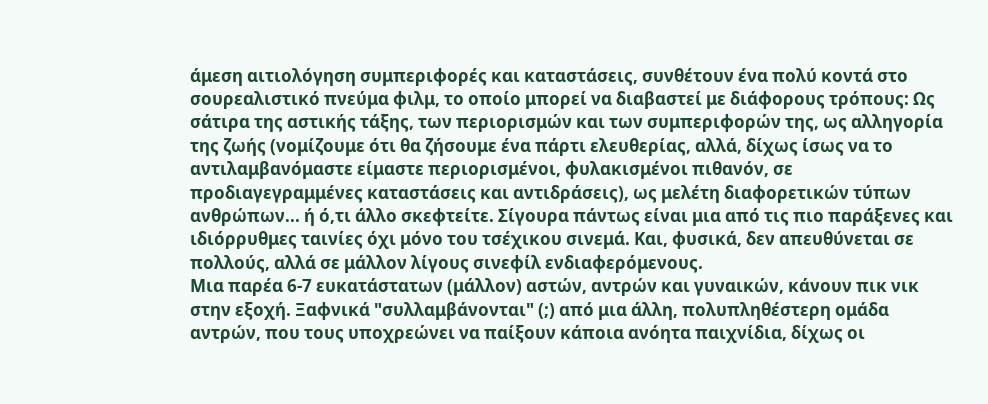άμεση αιτιολόγηση συμπεριφορές και καταστάσεις, συνθέτουν ένα πολύ κοντά στο σουρεαλιστικό πνεύμα φιλμ, το οποίο μπορεί να διαβαστεί με διάφορους τρόπους: Ως σάτιρα της αστικής τάξης, των περιορισμών και των συμπεριφορών της, ως αλληγορία της ζωής (νομίζουμε ότι θα ζήσουμε ένα πάρτι ελευθερίας, αλλά, δίχως ίσως να το αντιλαμβανόμαστε είμαστε περιορισμένοι, φυλακισμένοι πιθανόν, σε προδιαγεγραμμένες καταστάσεις και αντιδράσεις), ως μελέτη διαφορετικών τύπων ανθρώπων... ή ό,τι άλλο σκεφτείτε. Σίγουρα πάντως είναι μια από τις πιο παράξενες και ιδιόρρυθμες ταινίες όχι μόνο του τσέχικου σινεμά. Και, φυσικά, δεν απευθύνεται σε πολλούς, αλλά σε μάλλον λίγους σινεφίλ ενδιαφερόμενους.
Μια παρέα 6-7 ευκατάστατων (μάλλον) αστών, αντρών και γυναικών, κάνουν πικ νικ στην εξοχή. Ξαφνικά "συλλαμβάνονται" (;) από μια άλλη, πολυπληθέστερη ομάδα αντρών, που τους υποχρεώνει να παίξουν κάποια ανόητα παιχνίδια, δίχως οι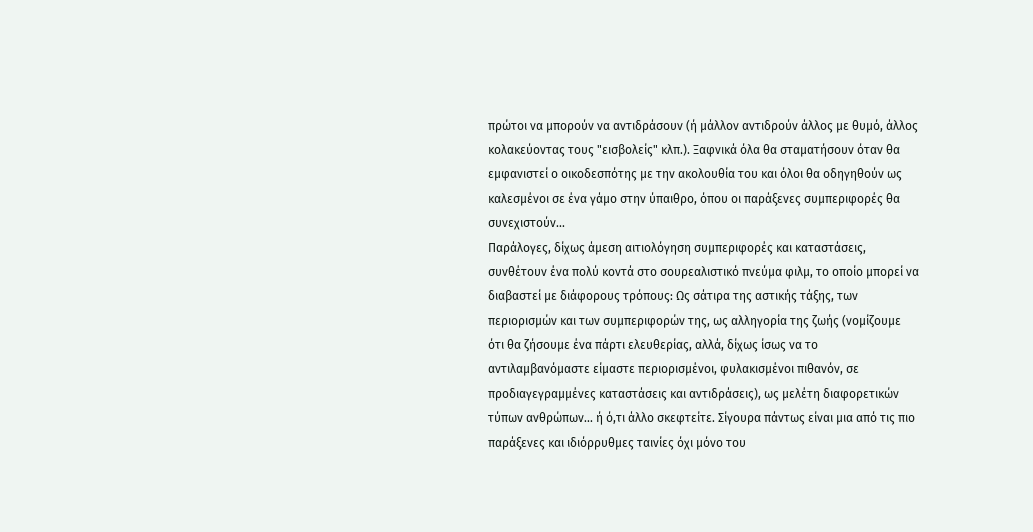πρώτοι να μπορούν να αντιδράσουν (ή μάλλον αντιδρούν άλλος με θυμό, άλλος κολακεύοντας τους "εισβολείς" κλπ.). Ξαφνικά όλα θα σταματήσουν όταν θα εμφανιστεί ο οικοδεσπότης με την ακολουθία του και όλοι θα οδηγηθούν ως καλεσμένοι σε ένα γάμο στην ύπαιθρο, όπου οι παράξενες συμπεριφορές θα συνεχιστούν...
Παράλογες, δίχως άμεση αιτιολόγηση συμπεριφορές και καταστάσεις, συνθέτουν ένα πολύ κοντά στο σουρεαλιστικό πνεύμα φιλμ, το οποίο μπορεί να διαβαστεί με διάφορους τρόπους: Ως σάτιρα της αστικής τάξης, των περιορισμών και των συμπεριφορών της, ως αλληγορία της ζωής (νομίζουμε ότι θα ζήσουμε ένα πάρτι ελευθερίας, αλλά, δίχως ίσως να το αντιλαμβανόμαστε είμαστε περιορισμένοι, φυλακισμένοι πιθανόν, σε προδιαγεγραμμένες καταστάσεις και αντιδράσεις), ως μελέτη διαφορετικών τύπων ανθρώπων... ή ό,τι άλλο σκεφτείτε. Σίγουρα πάντως είναι μια από τις πιο παράξενες και ιδιόρρυθμες ταινίες όχι μόνο του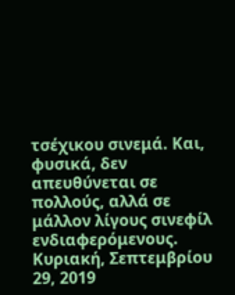τσέχικου σινεμά. Και, φυσικά, δεν απευθύνεται σε πολλούς, αλλά σε μάλλον λίγους σινεφίλ ενδιαφερόμενους.
Κυριακή, Σεπτεμβρίου 29, 2019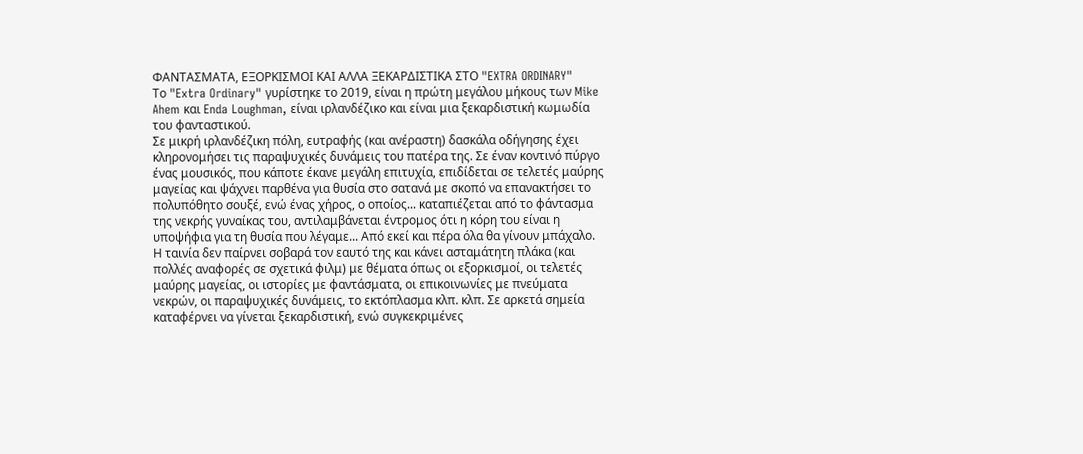ΦΑΝΤΑΣΜΑΤΑ, ΕΞΟΡΚΙΣΜΟΙ ΚΑΙ ΑΛΛΑ ΞΕΚΑΡΔΙΣΤΙΚΑ ΣΤΟ "EXTRA ORDINARY"
Το "Extra Ordinary" γυρίστηκε το 2019, είναι η πρώτη μεγάλου μήκους των Mike Ahem και Enda Loughman, είναι ιρλανδέζικο και είναι μια ξεκαρδιστική κωμωδία του φανταστικού.
Σε μικρή ιρλανδέζικη πόλη, ευτραφής (και ανέραστη) δασκάλα οδήγησης έχει κληρονομήσει τις παραψυχικές δυνάμεις του πατέρα της. Σε έναν κοντινό πύργο ένας μουσικός, που κάποτε έκανε μεγάλη επιτυχία, επιδίδεται σε τελετές μαύρης μαγείας και ψάχνει παρθένα για θυσία στο σατανά με σκοπό να επανακτήσει το πολυπόθητο σουξέ, ενώ ένας χήρος, ο οποίος... καταπιέζεται από το φάντασμα της νεκρής γυναίκας του, αντιλαμβάνεται έντρομος ότι η κόρη του είναι η υποψήφια για τη θυσία που λέγαμε... Από εκεί και πέρα όλα θα γίνουν μπάχαλο.
Η ταινία δεν παίρνει σοβαρά τον εαυτό της και κάνει ασταμάτητη πλάκα (και πολλές αναφορές σε σχετικά φιλμ) με θέματα όπως οι εξορκισμοί, οι τελετές μαύρης μαγείας, οι ιστορίες με φαντάσματα, οι επικοινωνίες με πνεύματα νεκρών, οι παραψυχικές δυνάμεις, το εκτόπλασμα κλπ. κλπ. Σε αρκετά σημεία καταφέρνει να γίνεται ξεκαρδιστική, ενώ συγκεκριμένες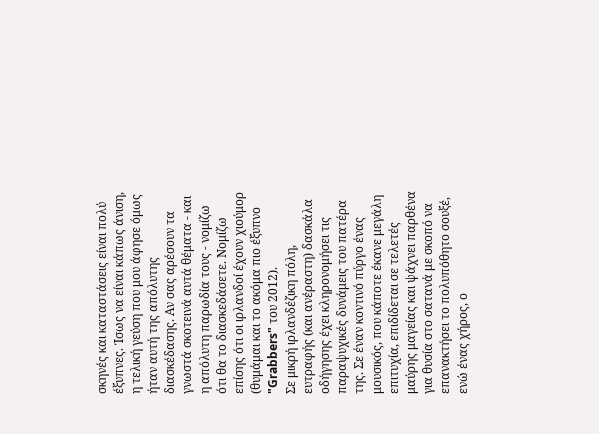σκηνές και καταστάσεις είναι πολύ έξυπνες. Ίσως να είναι κάπως άνιση, η τελική γεύση που μου άφησε όμως ήταν αυτή της απόλυτης διασκέδασης. Αν σας αρέσουν τα γνωστά σκοτεινά αυτά θέματα - και η απόλυτη παρωδία τους - νομίζω ότι θα το διασκεδάσετε. Νομίζω επίσης ότι οι ιρλανδοί έχουν χιούμορ (θυμάμαι και το ακόμα πιο έξυπνο "Grabbers" του 2012).
Σε μικρή ιρλανδέζικη πόλη, ευτραφής (και ανέραστη) δασκάλα οδήγησης έχει κληρονομήσει τις παραψυχικές δυνάμεις του πατέρα της. Σε έναν κοντινό πύργο ένας μουσικός, που κάποτε έκανε μεγάλη επιτυχία, επιδίδεται σε τελετές μαύρης μαγείας και ψάχνει παρθένα για θυσία στο σατανά με σκοπό να επανακτήσει το πολυπόθητο σουξέ, ενώ ένας χήρος, ο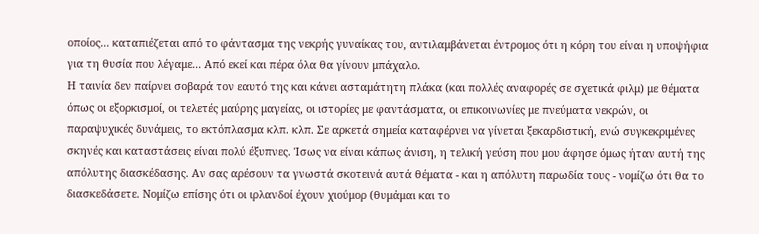οποίος... καταπιέζεται από το φάντασμα της νεκρής γυναίκας του, αντιλαμβάνεται έντρομος ότι η κόρη του είναι η υποψήφια για τη θυσία που λέγαμε... Από εκεί και πέρα όλα θα γίνουν μπάχαλο.
Η ταινία δεν παίρνει σοβαρά τον εαυτό της και κάνει ασταμάτητη πλάκα (και πολλές αναφορές σε σχετικά φιλμ) με θέματα όπως οι εξορκισμοί, οι τελετές μαύρης μαγείας, οι ιστορίες με φαντάσματα, οι επικοινωνίες με πνεύματα νεκρών, οι παραψυχικές δυνάμεις, το εκτόπλασμα κλπ. κλπ. Σε αρκετά σημεία καταφέρνει να γίνεται ξεκαρδιστική, ενώ συγκεκριμένες σκηνές και καταστάσεις είναι πολύ έξυπνες. Ίσως να είναι κάπως άνιση, η τελική γεύση που μου άφησε όμως ήταν αυτή της απόλυτης διασκέδασης. Αν σας αρέσουν τα γνωστά σκοτεινά αυτά θέματα - και η απόλυτη παρωδία τους - νομίζω ότι θα το διασκεδάσετε. Νομίζω επίσης ότι οι ιρλανδοί έχουν χιούμορ (θυμάμαι και το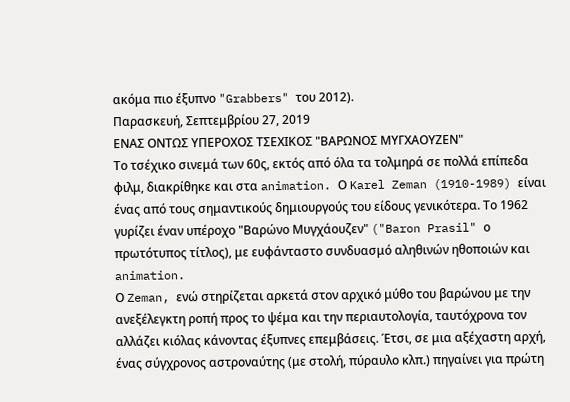ακόμα πιο έξυπνο "Grabbers" του 2012).
Παρασκευή, Σεπτεμβρίου 27, 2019
ΕΝΑΣ ΟΝΤΩΣ ΥΠΕΡΟΧΟΣ ΤΣΕΧΙΚΟΣ "ΒΑΡΩΝΟΣ ΜΥΓΧΑΟΥΖΕΝ"
Το τσέχικο σινεμά των 60ς, εκτός από όλα τα τολμηρά σε πολλά επίπεδα φιλμ, διακρίθηκε και στα animation. Ο Karel Zeman (1910-1989) είναι ένας από τους σημαντικούς δημιουργούς του είδους γενικότερα. Το 1962 γυρίζει έναν υπέροχο "Βαρώνο Μυγχάουζεν" ("Baron Prasil" ο πρωτότυπος τίτλος), με ευφάνταστο συνδυασμό αληθινών ηθοποιών και animation.
Ο Zeman, ενώ στηρίζεται αρκετά στον αρχικό μύθο του βαρώνου με την ανεξέλεγκτη ροπή προς το ψέμα και την περιαυτολογία, ταυτόχρονα τον αλλάζει κιόλας κάνοντας έξυπνες επεμβάσεις. Έτσι, σε μια αξέχαστη αρχή, ένας σύγχρονος αστροναύτης (με στολή, πύραυλο κλπ.) πηγαίνει για πρώτη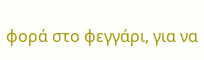φορά στο φεγγάρι, για να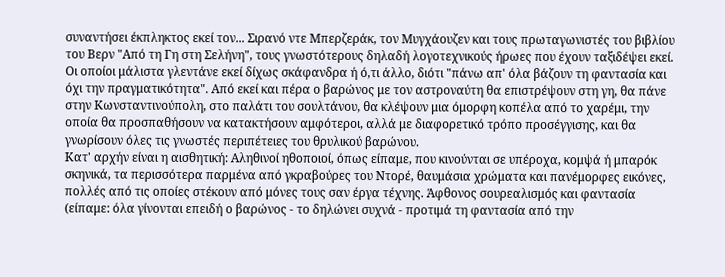συναντήσει έκπληκτος εκεί τον... Σιρανό ντε Μπερζεράκ, τον Μυγχάουζεν και τους πρωταγωνιστές του βιβλίου του Βερν "Από τη Γη στη Σελήνη", τους γνωστότερους δηλαδή λογοτεχνικούς ήρωες που έχουν ταξιδέψει εκεί. Οι οποίοι μάλιστα γλεντάνε εκεί δίχως σκάφανδρα ή ό,τι άλλο, διότι "πάνω απ' όλα βάζουν τη φαντασία και όχι την πραγματικότητα". Από εκεί και πέρα ο βαρώνος με τον αστροναύτη θα επιστρέψουν στη γη, θα πάνε στην Κωνσταντινούπολη, στο παλάτι του σουλτάνου, θα κλέψουν μια όμορφη κοπέλα από το χαρέμι, την οποία θα προσπαθήσουν να κατακτήσουν αμφότεροι, αλλά με διαφορετικό τρόπο προσέγγισης, και θα γνωρίσουν όλες τις γνωστές περιπέτειες του θρυλικού βαρώνου.
Κατ' αρχήν είναι η αισθητική: Αληθινοί ηθοποιοί, όπως είπαμε, που κινούνται σε υπέροχα, κομψά ή μπαρόκ σκηνικά, τα περισσότερα παρμένα από γκραβούρες του Ντορέ, θαυμάσια χρώματα και πανέμορφες εικόνες, πολλές από τις οποίες στέκουν από μόνες τους σαν έργα τέχνης. Άφθονος σουρεαλισμός και φαντασία (είπαμε: όλα γίνονται επειδή ο βαρώνος - το δηλώνει συχνά - προτιμά τη φαντασία από την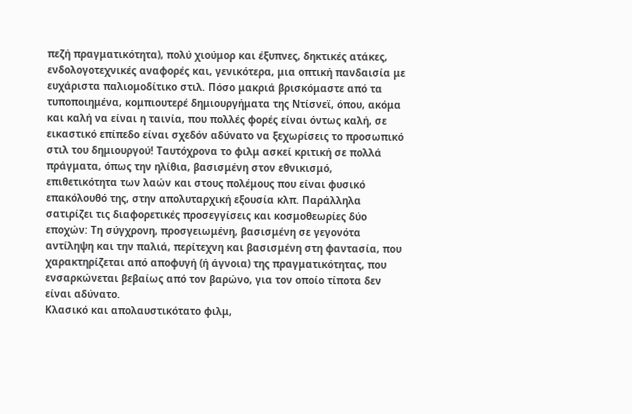πεζή πραγματικότητα), πολύ χιούμορ και έξυπνες, δηκτικές ατάκες, ενδολογοτεχνικές αναφορές και, γενικότερα, μια οπτική πανδαισία με ευχάριστα παλιομοδίτικο στιλ. Πόσο μακριά βρισκόμαστε από τα τυποποιημένα, κομπιουτερέ δημιουργήματα της Ντίσνεϊ, όπου, ακόμα και καλή να είναι η ταινία, που πολλές φορές είναι όντως καλή, σε εικαστικό επίπεδο είναι σχεδόν αδύνατο να ξεχωρίσεις το προσωπικό στιλ του δημιουργού! Ταυτόχρονα το φιλμ ασκεί κριτική σε πολλά πράγματα, όπως την ηλίθια, βασισμένη στον εθνικισμό, επιθετικότητα των λαών και στους πολέμους που είναι φυσικό επακόλουθό της, στην απολυταρχική εξουσία κλπ. Παράλληλα σατιρίζει τις διαφορετικές προσεγγίσεις και κοσμοθεωρίες δύο εποχών: Τη σύγχρονη, προσγειωμένη, βασισμένη σε γεγονότα αντίληψη και την παλιά, περίτεχνη και βασισμένη στη φαντασία, που χαρακτηρίζεται από αποφυγή (ή άγνοια) της πραγματικότητας, που ενσαρκώνεται βεβαίως από τον βαρώνο, για τον οποίο τίποτα δεν είναι αδύνατο.
Κλασικό και απολαυστικότατο φιλμ,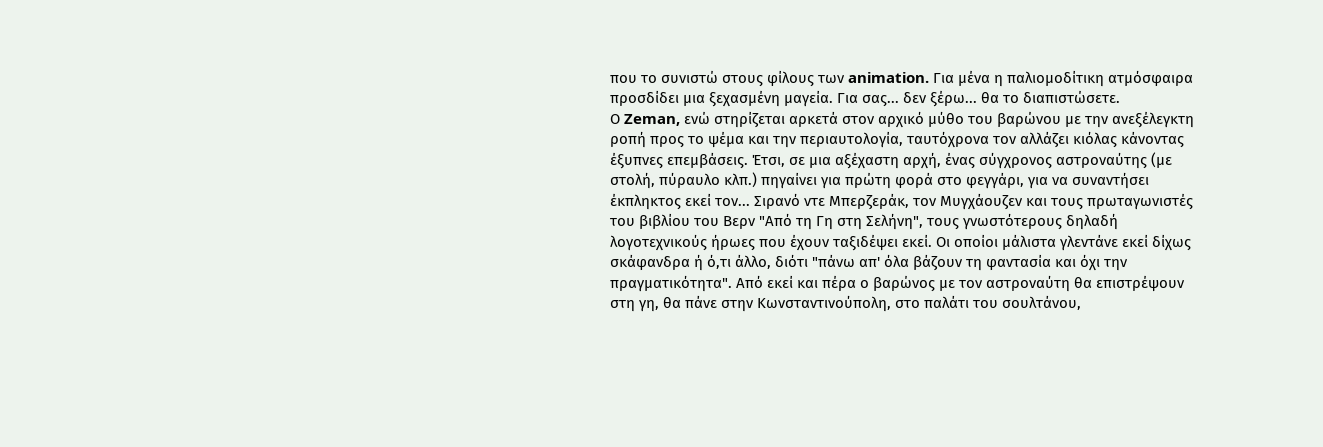που το συνιστώ στους φίλους των animation. Για μένα η παλιομοδίτικη ατμόσφαιρα προσδίδει μια ξεχασμένη μαγεία. Για σας... δεν ξέρω... θα το διαπιστώσετε.
Ο Zeman, ενώ στηρίζεται αρκετά στον αρχικό μύθο του βαρώνου με την ανεξέλεγκτη ροπή προς το ψέμα και την περιαυτολογία, ταυτόχρονα τον αλλάζει κιόλας κάνοντας έξυπνες επεμβάσεις. Έτσι, σε μια αξέχαστη αρχή, ένας σύγχρονος αστροναύτης (με στολή, πύραυλο κλπ.) πηγαίνει για πρώτη φορά στο φεγγάρι, για να συναντήσει έκπληκτος εκεί τον... Σιρανό ντε Μπερζεράκ, τον Μυγχάουζεν και τους πρωταγωνιστές του βιβλίου του Βερν "Από τη Γη στη Σελήνη", τους γνωστότερους δηλαδή λογοτεχνικούς ήρωες που έχουν ταξιδέψει εκεί. Οι οποίοι μάλιστα γλεντάνε εκεί δίχως σκάφανδρα ή ό,τι άλλο, διότι "πάνω απ' όλα βάζουν τη φαντασία και όχι την πραγματικότητα". Από εκεί και πέρα ο βαρώνος με τον αστροναύτη θα επιστρέψουν στη γη, θα πάνε στην Κωνσταντινούπολη, στο παλάτι του σουλτάνου,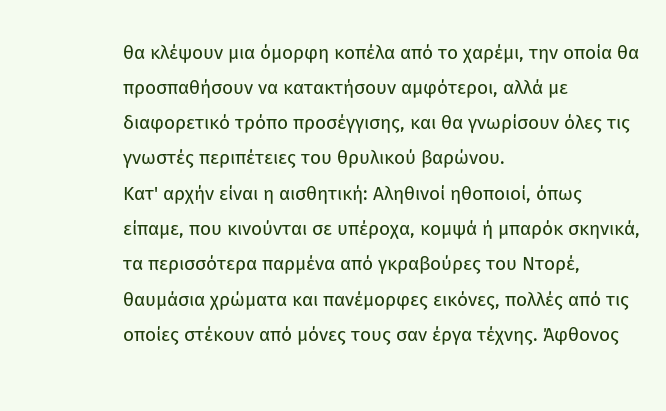θα κλέψουν μια όμορφη κοπέλα από το χαρέμι, την οποία θα προσπαθήσουν να κατακτήσουν αμφότεροι, αλλά με διαφορετικό τρόπο προσέγγισης, και θα γνωρίσουν όλες τις γνωστές περιπέτειες του θρυλικού βαρώνου.
Κατ' αρχήν είναι η αισθητική: Αληθινοί ηθοποιοί, όπως είπαμε, που κινούνται σε υπέροχα, κομψά ή μπαρόκ σκηνικά, τα περισσότερα παρμένα από γκραβούρες του Ντορέ, θαυμάσια χρώματα και πανέμορφες εικόνες, πολλές από τις οποίες στέκουν από μόνες τους σαν έργα τέχνης. Άφθονος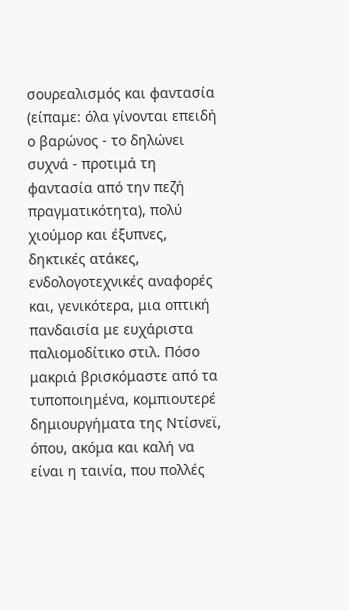σουρεαλισμός και φαντασία (είπαμε: όλα γίνονται επειδή ο βαρώνος - το δηλώνει συχνά - προτιμά τη φαντασία από την πεζή πραγματικότητα), πολύ χιούμορ και έξυπνες, δηκτικές ατάκες, ενδολογοτεχνικές αναφορές και, γενικότερα, μια οπτική πανδαισία με ευχάριστα παλιομοδίτικο στιλ. Πόσο μακριά βρισκόμαστε από τα τυποποιημένα, κομπιουτερέ δημιουργήματα της Ντίσνεϊ, όπου, ακόμα και καλή να είναι η ταινία, που πολλές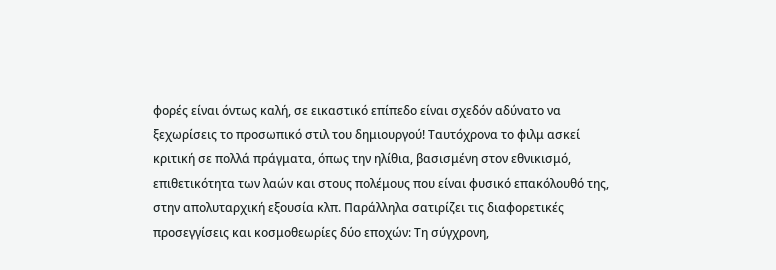φορές είναι όντως καλή, σε εικαστικό επίπεδο είναι σχεδόν αδύνατο να ξεχωρίσεις το προσωπικό στιλ του δημιουργού! Ταυτόχρονα το φιλμ ασκεί κριτική σε πολλά πράγματα, όπως την ηλίθια, βασισμένη στον εθνικισμό, επιθετικότητα των λαών και στους πολέμους που είναι φυσικό επακόλουθό της, στην απολυταρχική εξουσία κλπ. Παράλληλα σατιρίζει τις διαφορετικές προσεγγίσεις και κοσμοθεωρίες δύο εποχών: Τη σύγχρονη,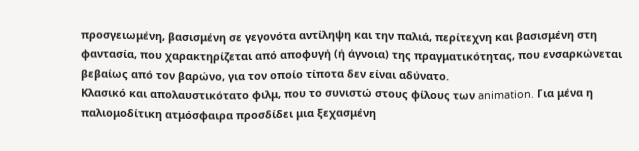προσγειωμένη, βασισμένη σε γεγονότα αντίληψη και την παλιά, περίτεχνη και βασισμένη στη φαντασία, που χαρακτηρίζεται από αποφυγή (ή άγνοια) της πραγματικότητας, που ενσαρκώνεται βεβαίως από τον βαρώνο, για τον οποίο τίποτα δεν είναι αδύνατο.
Κλασικό και απολαυστικότατο φιλμ, που το συνιστώ στους φίλους των animation. Για μένα η παλιομοδίτικη ατμόσφαιρα προσδίδει μια ξεχασμένη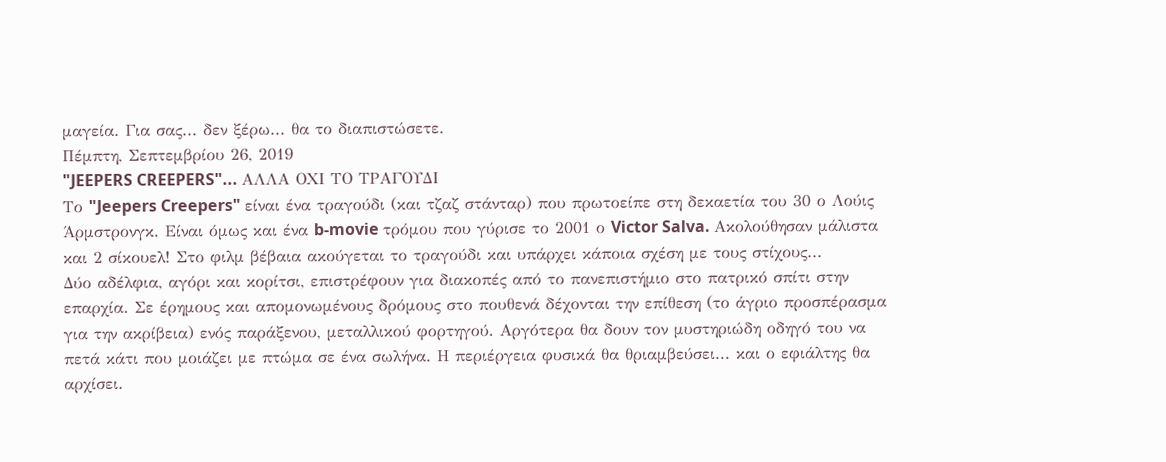μαγεία. Για σας... δεν ξέρω... θα το διαπιστώσετε.
Πέμπτη, Σεπτεμβρίου 26, 2019
"JEEPERS CREEPERS"... ΑΛΛΑ ΟΧΙ ΤΟ ΤΡΑΓΟΥΔΙ
Το "Jeepers Creepers" είναι ένα τραγούδι (και τζαζ στάνταρ) που πρωτοείπε στη δεκαετία του 30 ο Λούις Άρμστρονγκ. Είναι όμως και ένα b-movie τρόμου που γύρισε το 2001 ο Victor Salva. Ακολούθησαν μάλιστα και 2 σίκουελ! Στο φιλμ βέβαια ακούγεται το τραγούδι και υπάρχει κάποια σχέση με τους στίχους...
Δύο αδέλφια, αγόρι και κορίτσι, επιστρέφουν για διακοπές από το πανεπιστήμιο στο πατρικό σπίτι στην επαρχία. Σε έρημους και απομονωμένους δρόμους στο πουθενά δέχονται την επίθεση (το άγριο προσπέρασμα για την ακρίβεια) ενός παράξενου, μεταλλικού φορτηγού. Αργότερα θα δουν τον μυστηριώδη οδηγό του να πετά κάτι που μοιάζει με πτώμα σε ένα σωλήνα. Η περιέργεια φυσικά θα θριαμβεύσει... και ο εφιάλτης θα αρχίσει.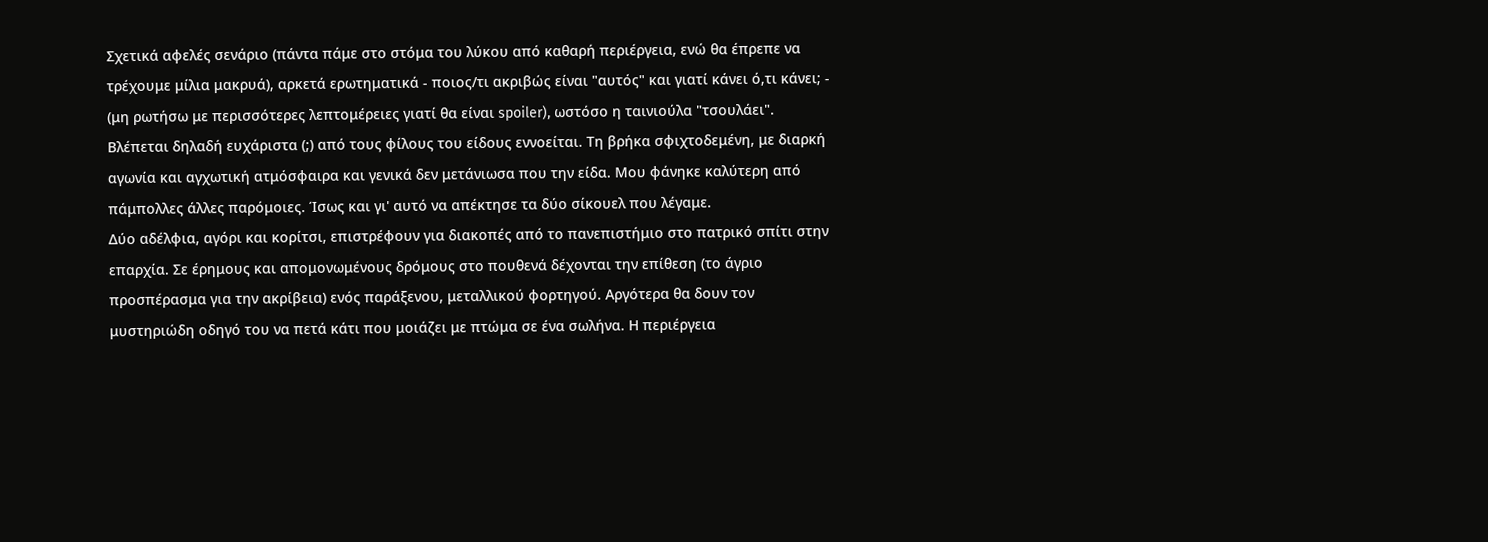Σχετικά αφελές σενάριο (πάντα πάμε στο στόμα του λύκου από καθαρή περιέργεια, ενώ θα έπρεπε να τρέχουμε μίλια μακρυά), αρκετά ερωτηματικά - ποιος/τι ακριβώς είναι "αυτός" και γιατί κάνει ό,τι κάνει; - (μη ρωτήσω με περισσότερες λεπτομέρειες γιατί θα είναι spoiler), ωστόσο η ταινιούλα "τσουλάει". Βλέπεται δηλαδή ευχάριστα (;) από τους φίλους του είδους εννοείται. Τη βρήκα σφιχτοδεμένη, με διαρκή αγωνία και αγχωτική ατμόσφαιρα και γενικά δεν μετάνιωσα που την είδα. Μου φάνηκε καλύτερη από πάμπολλες άλλες παρόμοιες. Ίσως και γι' αυτό να απέκτησε τα δύο σίκουελ που λέγαμε.
Δύο αδέλφια, αγόρι και κορίτσι, επιστρέφουν για διακοπές από το πανεπιστήμιο στο πατρικό σπίτι στην επαρχία. Σε έρημους και απομονωμένους δρόμους στο πουθενά δέχονται την επίθεση (το άγριο προσπέρασμα για την ακρίβεια) ενός παράξενου, μεταλλικού φορτηγού. Αργότερα θα δουν τον μυστηριώδη οδηγό του να πετά κάτι που μοιάζει με πτώμα σε ένα σωλήνα. Η περιέργεια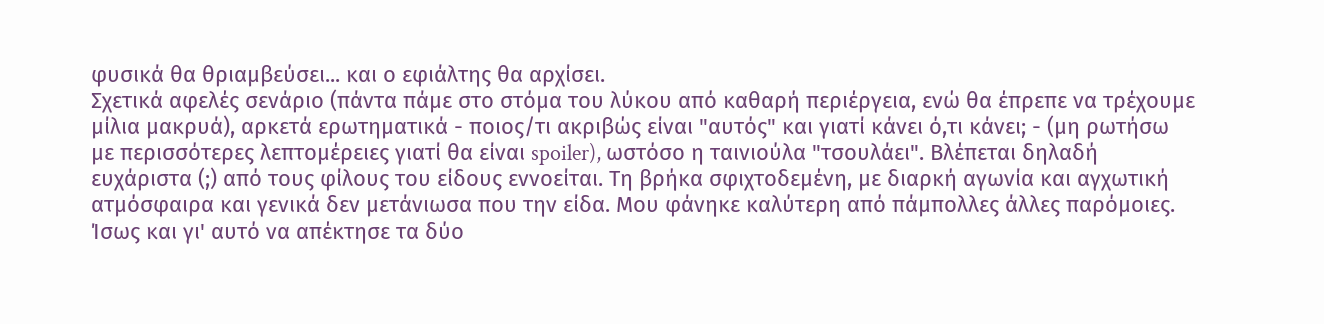φυσικά θα θριαμβεύσει... και ο εφιάλτης θα αρχίσει.
Σχετικά αφελές σενάριο (πάντα πάμε στο στόμα του λύκου από καθαρή περιέργεια, ενώ θα έπρεπε να τρέχουμε μίλια μακρυά), αρκετά ερωτηματικά - ποιος/τι ακριβώς είναι "αυτός" και γιατί κάνει ό,τι κάνει; - (μη ρωτήσω με περισσότερες λεπτομέρειες γιατί θα είναι spoiler), ωστόσο η ταινιούλα "τσουλάει". Βλέπεται δηλαδή ευχάριστα (;) από τους φίλους του είδους εννοείται. Τη βρήκα σφιχτοδεμένη, με διαρκή αγωνία και αγχωτική ατμόσφαιρα και γενικά δεν μετάνιωσα που την είδα. Μου φάνηκε καλύτερη από πάμπολλες άλλες παρόμοιες. Ίσως και γι' αυτό να απέκτησε τα δύο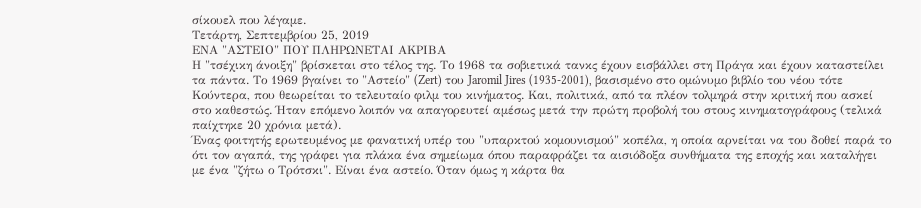σίκουελ που λέγαμε.
Τετάρτη, Σεπτεμβρίου 25, 2019
ΕΝΑ "ΑΣΤΕΙΟ" ΠΟΥ ΠΛΗΡΩΝΕΤΑΙ ΑΚΡΙΒΑ
Η "τσέχικη άνοιξη" βρίσκεται στο τέλος της. Το 1968 τα σοβιετικά τανκς έχουν εισβάλλει στη Πράγα και έχουν καταστείλει τα πάντα. Το 1969 βγαίνει το "Αστείο" (Zert) του Jaromil Jires (1935-2001), βασισμένο στο ομώνυμο βιβλίο του νέου τότε Κούντερα, που θεωρείται το τελευταίο φιλμ του κινήματος. Και, πολιτικά, από τα πλέον τολμηρά στην κριτική που ασκεί στο καθεστώς. Ήταν επόμενο λοιπόν να απαγορευτεί αμέσως μετά την πρώτη προβολή του στους κινηματογράφους (τελικά παίχτηκε 20 χρόνια μετά).
Ένας φοιτητής ερωτευμένος με φανατική υπέρ του "υπαρκτού κομουνισμού" κοπέλα, η οποία αρνείται να του δοθεί παρά το ότι τον αγαπά, της γράφει για πλάκα ένα σημείωμα όπου παραφράζει τα αισιόδοξα συνθήματα της εποχής και καταλήγει με ένα "ζήτω ο Τρότσκι". Είναι ένα αστείο. Όταν όμως η κάρτα θα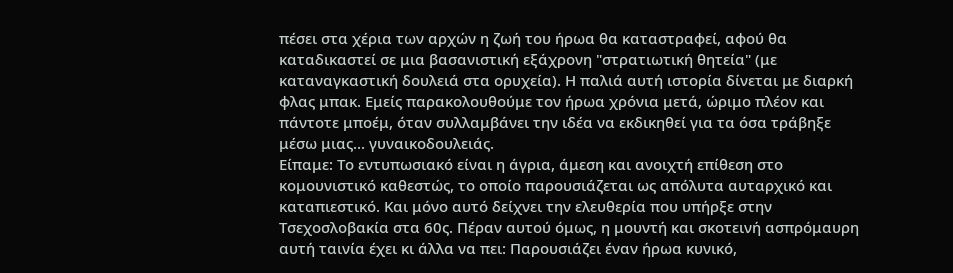πέσει στα χέρια των αρχών η ζωή του ήρωα θα καταστραφεί, αφού θα καταδικαστεί σε μια βασανιστική εξάχρονη "στρατιωτική θητεία" (με καταναγκαστική δουλειά στα ορυχεία). Η παλιά αυτή ιστορία δίνεται με διαρκή φλας μπακ. Εμείς παρακολουθούμε τον ήρωα χρόνια μετά, ώριμο πλέον και πάντοτε μποέμ, όταν συλλαμβάνει την ιδέα να εκδικηθεί για τα όσα τράβηξε μέσω μιας... γυναικοδουλειάς.
Είπαμε: Το εντυπωσιακό είναι η άγρια, άμεση και ανοιχτή επίθεση στο κομουνιστικό καθεστώς, το οποίο παρουσιάζεται ως απόλυτα αυταρχικό και καταπιεστικό. Και μόνο αυτό δείχνει την ελευθερία που υπήρξε στην Τσεχοσλοβακία στα 60ς. Πέραν αυτού όμως, η μουντή και σκοτεινή ασπρόμαυρη αυτή ταινία έχει κι άλλα να πει: Παρουσιάζει έναν ήρωα κυνικό,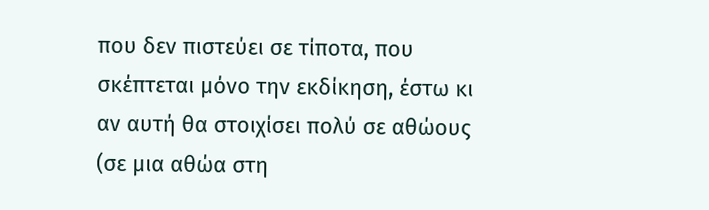που δεν πιστεύει σε τίποτα, που σκέπτεται μόνο την εκδίκηση, έστω κι αν αυτή θα στοιχίσει πολύ σε αθώους (σε μια αθώα στη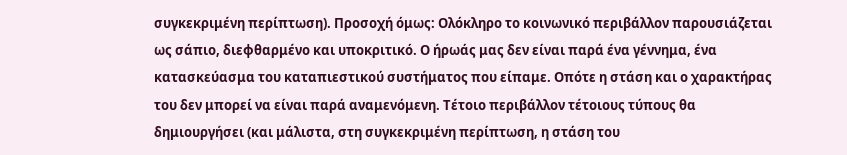συγκεκριμένη περίπτωση). Προσοχή όμως: Ολόκληρο το κοινωνικό περιβάλλον παρουσιάζεται ως σάπιο, διεφθαρμένο και υποκριτικό. Ο ήρωάς μας δεν είναι παρά ένα γέννημα, ένα κατασκεύασμα του καταπιεστικού συστήματος που είπαμε. Οπότε η στάση και ο χαρακτήρας του δεν μπορεί να είναι παρά αναμενόμενη. Τέτοιο περιβάλλον τέτοιους τύπους θα δημιουργήσει (και μάλιστα, στη συγκεκριμένη περίπτωση, η στάση του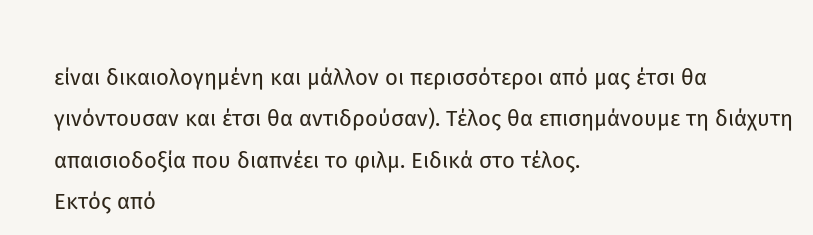είναι δικαιολογημένη και μάλλον οι περισσότεροι από μας έτσι θα γινόντουσαν και έτσι θα αντιδρούσαν). Τέλος θα επισημάνουμε τη διάχυτη απαισιοδοξία που διαπνέει το φιλμ. Ειδικά στο τέλος.
Εκτός από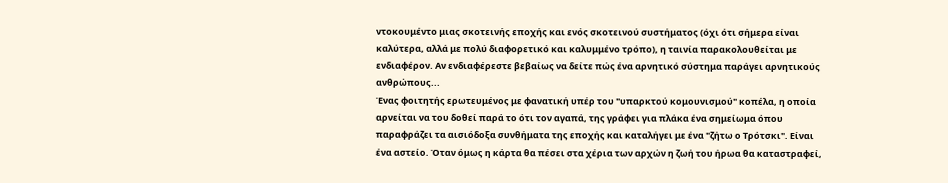ντοκουμέντο μιας σκοτεινής εποχής και ενός σκοτεινού συστήματος (όχι ότι σήμερα είναι καλύτερα, αλλά με πολύ διαφορετικό και καλυμμένο τρόπο), η ταινία παρακολουθείται με ενδιαφέρον. Αν ενδιαφέρεστε βεβαίως να δείτε πώς ένα αρνητικό σύστημα παράγει αρνητικούς ανθρώπους...
Ένας φοιτητής ερωτευμένος με φανατική υπέρ του "υπαρκτού κομουνισμού" κοπέλα, η οποία αρνείται να του δοθεί παρά το ότι τον αγαπά, της γράφει για πλάκα ένα σημείωμα όπου παραφράζει τα αισιόδοξα συνθήματα της εποχής και καταλήγει με ένα "ζήτω ο Τρότσκι". Είναι ένα αστείο. Όταν όμως η κάρτα θα πέσει στα χέρια των αρχών η ζωή του ήρωα θα καταστραφεί,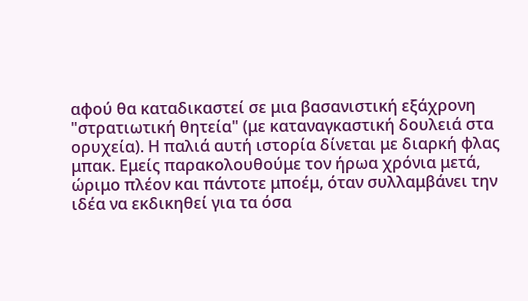αφού θα καταδικαστεί σε μια βασανιστική εξάχρονη "στρατιωτική θητεία" (με καταναγκαστική δουλειά στα ορυχεία). Η παλιά αυτή ιστορία δίνεται με διαρκή φλας μπακ. Εμείς παρακολουθούμε τον ήρωα χρόνια μετά, ώριμο πλέον και πάντοτε μποέμ, όταν συλλαμβάνει την ιδέα να εκδικηθεί για τα όσα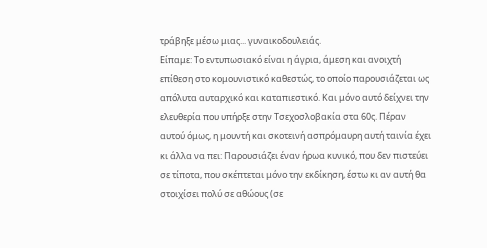τράβηξε μέσω μιας... γυναικοδουλειάς.
Είπαμε: Το εντυπωσιακό είναι η άγρια, άμεση και ανοιχτή επίθεση στο κομουνιστικό καθεστώς, το οποίο παρουσιάζεται ως απόλυτα αυταρχικό και καταπιεστικό. Και μόνο αυτό δείχνει την ελευθερία που υπήρξε στην Τσεχοσλοβακία στα 60ς. Πέραν αυτού όμως, η μουντή και σκοτεινή ασπρόμαυρη αυτή ταινία έχει κι άλλα να πει: Παρουσιάζει έναν ήρωα κυνικό, που δεν πιστεύει σε τίποτα, που σκέπτεται μόνο την εκδίκηση, έστω κι αν αυτή θα στοιχίσει πολύ σε αθώους (σε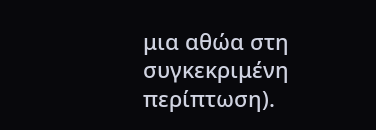μια αθώα στη συγκεκριμένη περίπτωση).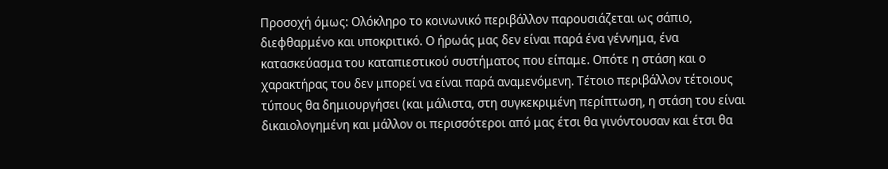Προσοχή όμως: Ολόκληρο το κοινωνικό περιβάλλον παρουσιάζεται ως σάπιο, διεφθαρμένο και υποκριτικό. Ο ήρωάς μας δεν είναι παρά ένα γέννημα, ένα κατασκεύασμα του καταπιεστικού συστήματος που είπαμε. Οπότε η στάση και ο χαρακτήρας του δεν μπορεί να είναι παρά αναμενόμενη. Τέτοιο περιβάλλον τέτοιους τύπους θα δημιουργήσει (και μάλιστα, στη συγκεκριμένη περίπτωση, η στάση του είναι δικαιολογημένη και μάλλον οι περισσότεροι από μας έτσι θα γινόντουσαν και έτσι θα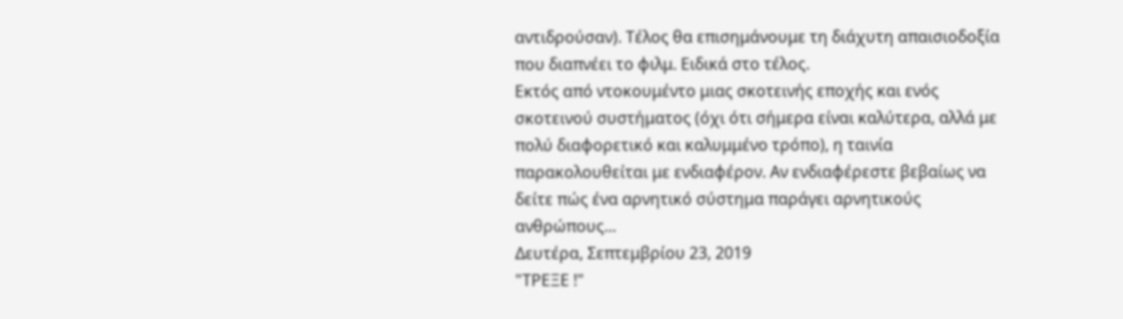αντιδρούσαν). Τέλος θα επισημάνουμε τη διάχυτη απαισιοδοξία που διαπνέει το φιλμ. Ειδικά στο τέλος.
Εκτός από ντοκουμέντο μιας σκοτεινής εποχής και ενός σκοτεινού συστήματος (όχι ότι σήμερα είναι καλύτερα, αλλά με πολύ διαφορετικό και καλυμμένο τρόπο), η ταινία παρακολουθείται με ενδιαφέρον. Αν ενδιαφέρεστε βεβαίως να δείτε πώς ένα αρνητικό σύστημα παράγει αρνητικούς ανθρώπους...
Δευτέρα, Σεπτεμβρίου 23, 2019
"ΤΡΕΞΕ !"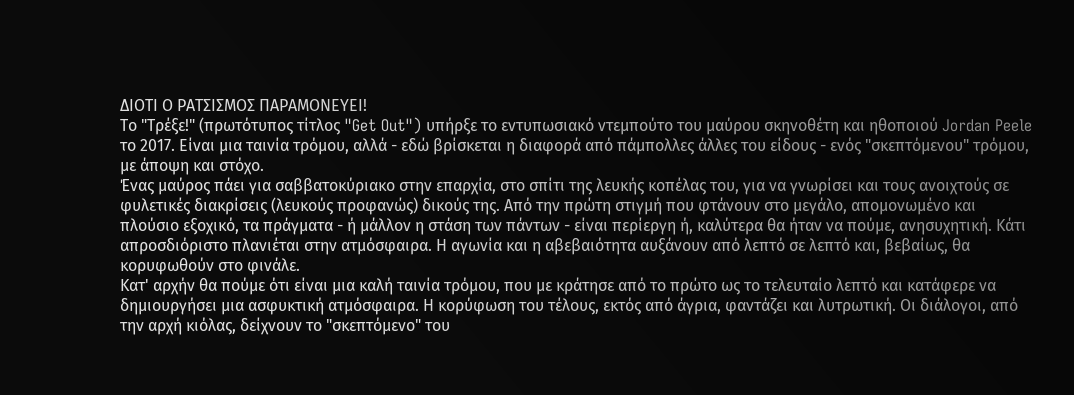ΔΙΟΤΙ Ο ΡΑΤΣΙΣΜΟΣ ΠΑΡΑΜΟΝΕΥΕΙ!
Το "Τρέξε!" (πρωτότυπος τίτλος "Get Out") υπήρξε το εντυπωσιακό ντεμπούτο του μαύρου σκηνοθέτη και ηθοποιού Jordan Peele το 2017. Είναι μια ταινία τρόμου, αλλά - εδώ βρίσκεται η διαφορά από πάμπολλες άλλες του είδους - ενός "σκεπτόμενου" τρόμου, με άποψη και στόχο.
Ένας μαύρος πάει για σαββατοκύριακο στην επαρχία, στο σπίτι της λευκής κοπέλας του, για να γνωρίσει και τους ανοιχτούς σε φυλετικές διακρίσεις (λευκούς προφανώς) δικούς της. Από την πρώτη στιγμή που φτάνουν στο μεγάλο, απομονωμένο και πλούσιο εξοχικό, τα πράγματα - ή μάλλον η στάση των πάντων - είναι περίεργη ή, καλύτερα θα ήταν να πούμε, ανησυχητική. Κάτι απροσδιόριστο πλανιέται στην ατμόσφαιρα. Η αγωνία και η αβεβαιότητα αυξάνουν από λεπτό σε λεπτό και, βεβαίως, θα κορυφωθούν στο φινάλε.
Κατ' αρχήν θα πούμε ότι είναι μια καλή ταινία τρόμου, που με κράτησε από το πρώτο ως το τελευταίο λεπτό και κατάφερε να δημιουργήσει μια ασφυκτική ατμόσφαιρα. Η κορύφωση του τέλους, εκτός από άγρια, φαντάζει και λυτρωτική. Οι διάλογοι, από την αρχή κιόλας, δείχνουν το "σκεπτόμενο" του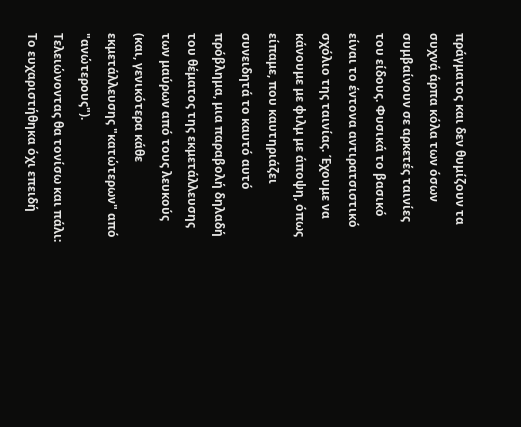πράγματος και δεν θυμίζουν τα συχνά άρπα κόλα των όσων συμβαίνουν σε αρκετές ταινίες του είδους. Φυσικά το βασικό είναι το έντονα αντιρατσιστικό σχόλιο της ταινίας. Έχουμε να κάνουμε με φιλμ με άποψη, όπως είπαμε, που καυτηριάζει συνειδητά το καυτό αυτό πρόβλημα, μια παραβολή δηλαδή του θέματος της εκμετάλλευσης των μαύρων από τους λευκούς (και, γενικότερα κάθε εκμετάλλευσης "κατώτερων" από "ανώτερους").
Τελειώνοντας θα τονίσω και πάλι: Το ευχαριστήθηκα όχι επειδή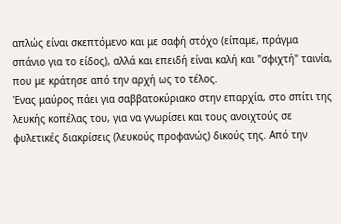απλώς είναι σκεπτόμενο και με σαφή στόχο (είπαμε, πράγμα σπάνιο για το είδος), αλλά και επειδή είναι καλή και "σφιχτή" ταινία, που με κράτησε από την αρχή ως το τέλος.
Ένας μαύρος πάει για σαββατοκύριακο στην επαρχία, στο σπίτι της λευκής κοπέλας του, για να γνωρίσει και τους ανοιχτούς σε φυλετικές διακρίσεις (λευκούς προφανώς) δικούς της. Από την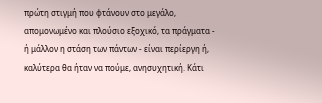πρώτη στιγμή που φτάνουν στο μεγάλο, απομονωμένο και πλούσιο εξοχικό, τα πράγματα - ή μάλλον η στάση των πάντων - είναι περίεργη ή, καλύτερα θα ήταν να πούμε, ανησυχητική. Κάτι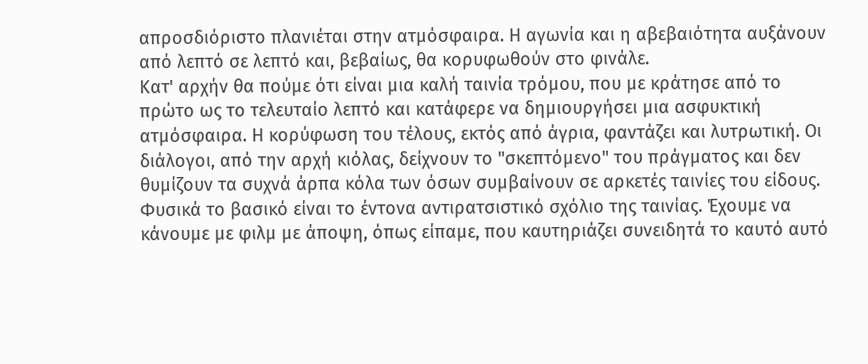απροσδιόριστο πλανιέται στην ατμόσφαιρα. Η αγωνία και η αβεβαιότητα αυξάνουν από λεπτό σε λεπτό και, βεβαίως, θα κορυφωθούν στο φινάλε.
Κατ' αρχήν θα πούμε ότι είναι μια καλή ταινία τρόμου, που με κράτησε από το πρώτο ως το τελευταίο λεπτό και κατάφερε να δημιουργήσει μια ασφυκτική ατμόσφαιρα. Η κορύφωση του τέλους, εκτός από άγρια, φαντάζει και λυτρωτική. Οι διάλογοι, από την αρχή κιόλας, δείχνουν το "σκεπτόμενο" του πράγματος και δεν θυμίζουν τα συχνά άρπα κόλα των όσων συμβαίνουν σε αρκετές ταινίες του είδους. Φυσικά το βασικό είναι το έντονα αντιρατσιστικό σχόλιο της ταινίας. Έχουμε να κάνουμε με φιλμ με άποψη, όπως είπαμε, που καυτηριάζει συνειδητά το καυτό αυτό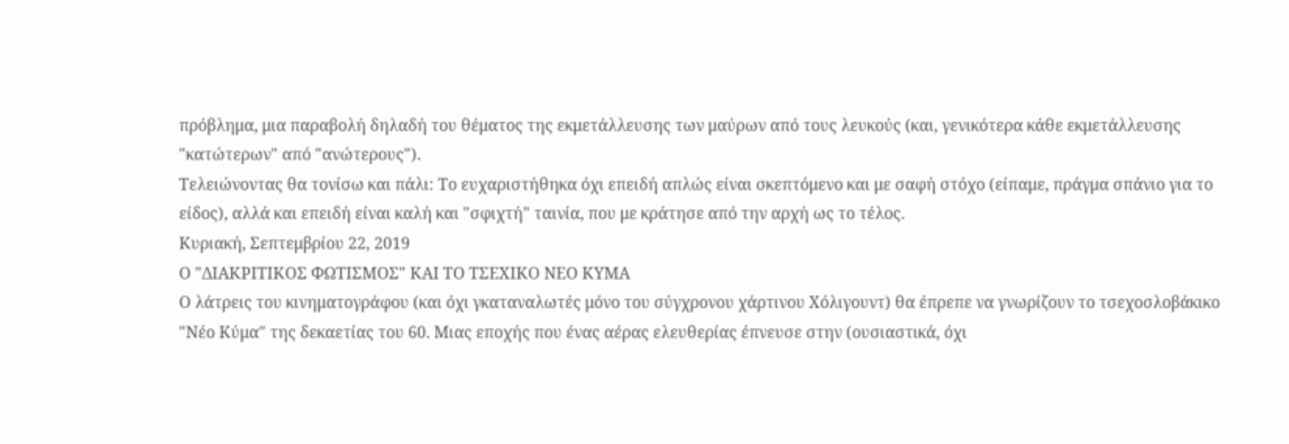πρόβλημα, μια παραβολή δηλαδή του θέματος της εκμετάλλευσης των μαύρων από τους λευκούς (και, γενικότερα κάθε εκμετάλλευσης "κατώτερων" από "ανώτερους").
Τελειώνοντας θα τονίσω και πάλι: Το ευχαριστήθηκα όχι επειδή απλώς είναι σκεπτόμενο και με σαφή στόχο (είπαμε, πράγμα σπάνιο για το είδος), αλλά και επειδή είναι καλή και "σφιχτή" ταινία, που με κράτησε από την αρχή ως το τέλος.
Κυριακή, Σεπτεμβρίου 22, 2019
Ο "ΔΙΑΚΡΙΤΙΚΟΣ ΦΩΤΙΣΜΟΣ" ΚΑΙ ΤΟ ΤΣΕΧΙΚΟ ΝΕΟ ΚΥΜΑ
Ο λάτρεις του κινηματογράφου (και όχι γκαταναλωτές μόνο του σύγχρονου χάρτινου Χόλιγουντ) θα έπρεπε να γνωρίζουν το τσεχοσλοβάκικο "Νέο Κύμα" της δεκαετίας του 60. Μιας εποχής που ένας αέρας ελευθερίας έπνευσε στην (ουσιαστικά, όχι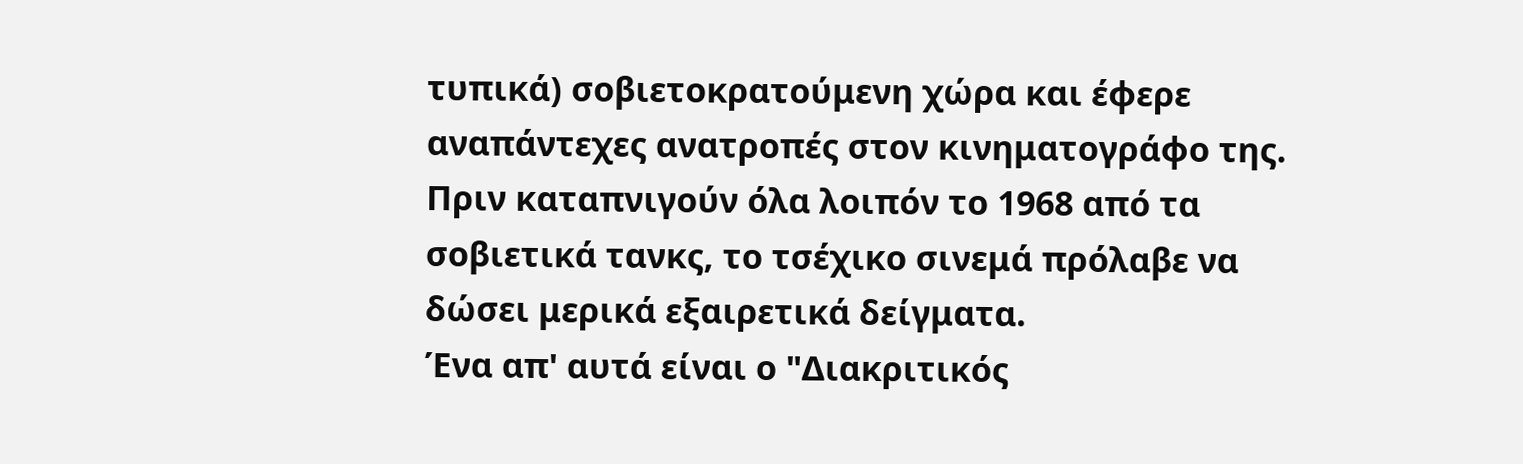τυπικά) σοβιετοκρατούμενη χώρα και έφερε αναπάντεχες ανατροπές στον κινηματογράφο της. Πριν καταπνιγούν όλα λοιπόν το 1968 από τα σοβιετικά τανκς, το τσέχικο σινεμά πρόλαβε να δώσει μερικά εξαιρετικά δείγματα.
Ένα απ' αυτά είναι ο "Διακριτικός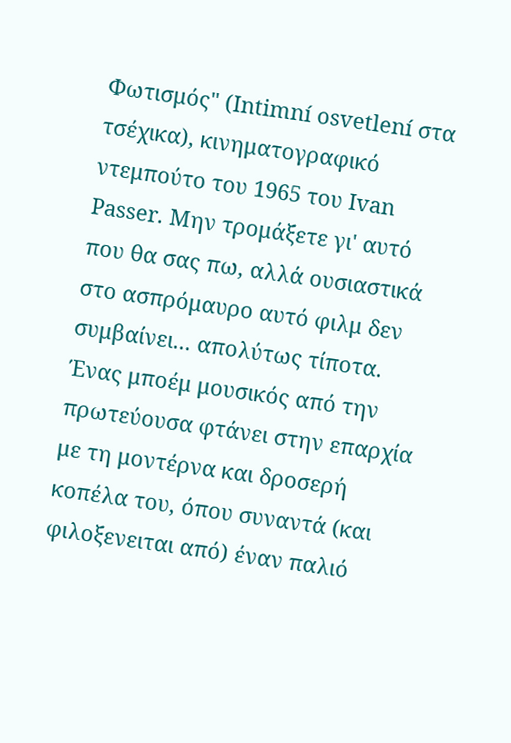Φωτισμός" (Intimní osvetlení στα τσέχικα), κινηματογραφικό ντεμπούτο του 1965 του Ivan Passer. Μην τρομάξετε γι' αυτό που θα σας πω, αλλά ουσιαστικά στο ασπρόμαυρο αυτό φιλμ δεν συμβαίνει... απολύτως τίποτα. Ένας μποέμ μουσικός από την πρωτεύουσα φτάνει στην επαρχία με τη μοντέρνα και δροσερή κοπέλα του, όπου συναντά (και φιλοξενειται από) έναν παλιό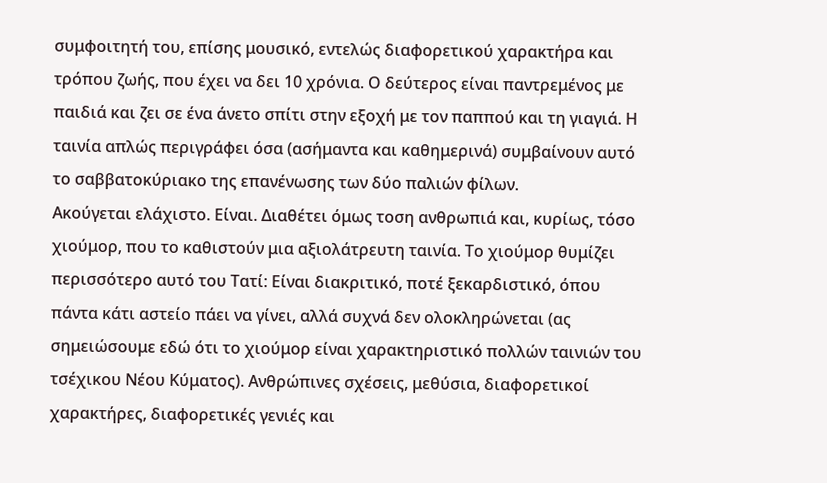συμφοιτητή του, επίσης μουσικό, εντελώς διαφορετικού χαρακτήρα και τρόπου ζωής, που έχει να δει 10 χρόνια. Ο δεύτερος είναι παντρεμένος με παιδιά και ζει σε ένα άνετο σπίτι στην εξοχή με τον παππού και τη γιαγιά. Η ταινία απλώς περιγράφει όσα (ασήμαντα και καθημερινά) συμβαίνουν αυτό το σαββατοκύριακο της επανένωσης των δύο παλιών φίλων.
Ακούγεται ελάχιστο. Είναι. Διαθέτει όμως τοση ανθρωπιά και, κυρίως, τόσο χιούμορ, που το καθιστούν μια αξιολάτρευτη ταινία. Το χιούμορ θυμίζει περισσότερο αυτό του Τατί: Είναι διακριτικό, ποτέ ξεκαρδιστικό, όπου πάντα κάτι αστείο πάει να γίνει, αλλά συχνά δεν ολοκληρώνεται (ας σημειώσουμε εδώ ότι το χιούμορ είναι χαρακτηριστικό πολλών ταινιών του τσέχικου Νέου Κύματος). Ανθρώπινες σχέσεις, μεθύσια, διαφορετικοί χαρακτήρες, διαφορετικές γενιές και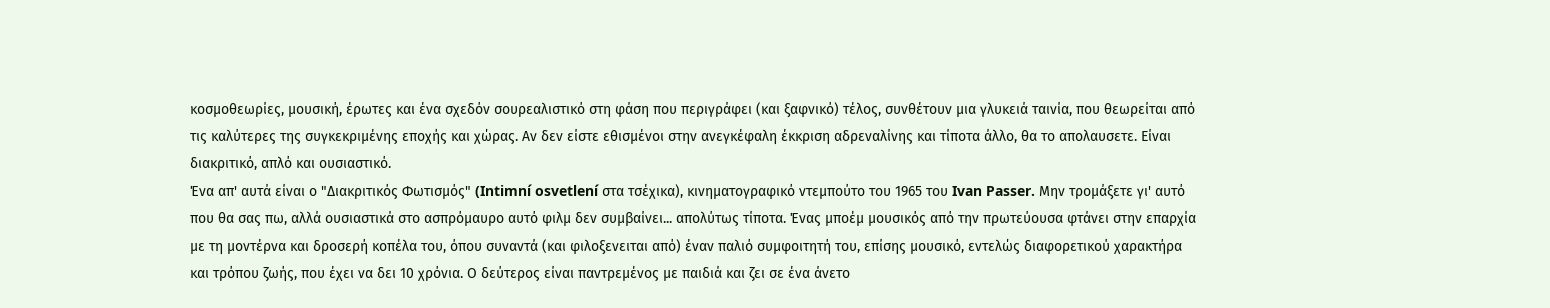κοσμοθεωρίες, μουσική, έρωτες και ένα σχεδόν σουρεαλιστικό στη φάση που περιγράφει (και ξαφνικό) τέλος, συνθέτουν μια γλυκειά ταινία, που θεωρείται από τις καλύτερες της συγκεκριμένης εποχής και χώρας. Αν δεν είστε εθισμένοι στην ανεγκέφαλη έκκριση αδρεναλίνης και τίποτα άλλο, θα το απολαυσετε. Είναι διακριτικό, απλό και ουσιαστικό.
Ένα απ' αυτά είναι ο "Διακριτικός Φωτισμός" (Intimní osvetlení στα τσέχικα), κινηματογραφικό ντεμπούτο του 1965 του Ivan Passer. Μην τρομάξετε γι' αυτό που θα σας πω, αλλά ουσιαστικά στο ασπρόμαυρο αυτό φιλμ δεν συμβαίνει... απολύτως τίποτα. Ένας μποέμ μουσικός από την πρωτεύουσα φτάνει στην επαρχία με τη μοντέρνα και δροσερή κοπέλα του, όπου συναντά (και φιλοξενειται από) έναν παλιό συμφοιτητή του, επίσης μουσικό, εντελώς διαφορετικού χαρακτήρα και τρόπου ζωής, που έχει να δει 10 χρόνια. Ο δεύτερος είναι παντρεμένος με παιδιά και ζει σε ένα άνετο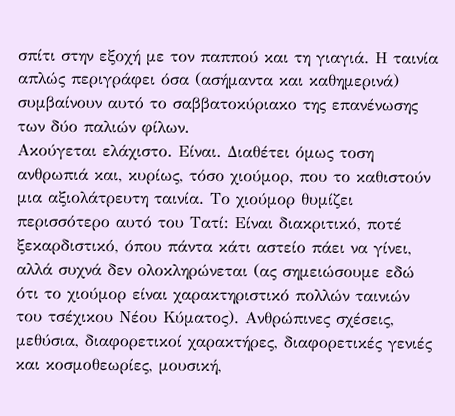σπίτι στην εξοχή με τον παππού και τη γιαγιά. Η ταινία απλώς περιγράφει όσα (ασήμαντα και καθημερινά) συμβαίνουν αυτό το σαββατοκύριακο της επανένωσης των δύο παλιών φίλων.
Ακούγεται ελάχιστο. Είναι. Διαθέτει όμως τοση ανθρωπιά και, κυρίως, τόσο χιούμορ, που το καθιστούν μια αξιολάτρευτη ταινία. Το χιούμορ θυμίζει περισσότερο αυτό του Τατί: Είναι διακριτικό, ποτέ ξεκαρδιστικό, όπου πάντα κάτι αστείο πάει να γίνει, αλλά συχνά δεν ολοκληρώνεται (ας σημειώσουμε εδώ ότι το χιούμορ είναι χαρακτηριστικό πολλών ταινιών του τσέχικου Νέου Κύματος). Ανθρώπινες σχέσεις, μεθύσια, διαφορετικοί χαρακτήρες, διαφορετικές γενιές και κοσμοθεωρίες, μουσική,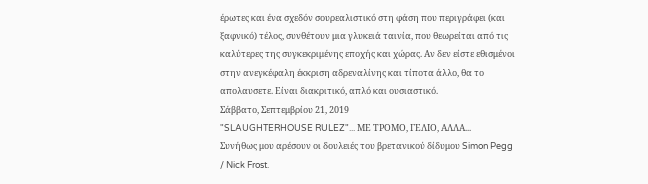έρωτες και ένα σχεδόν σουρεαλιστικό στη φάση που περιγράφει (και ξαφνικό) τέλος, συνθέτουν μια γλυκειά ταινία, που θεωρείται από τις καλύτερες της συγκεκριμένης εποχής και χώρας. Αν δεν είστε εθισμένοι στην ανεγκέφαλη έκκριση αδρεναλίνης και τίποτα άλλο, θα το απολαυσετε. Είναι διακριτικό, απλό και ουσιαστικό.
Σάββατο, Σεπτεμβρίου 21, 2019
"SLAUGHTERHOUSE RULEZ"... ΜΕ ΤΡΟΜΟ, ΓΕΛΙΟ, ΑΛΛΑ...
Συνήθως μου αρέσουν οι δουλειές του βρετανικού δίδυμου Simon Pegg / Nick Frost.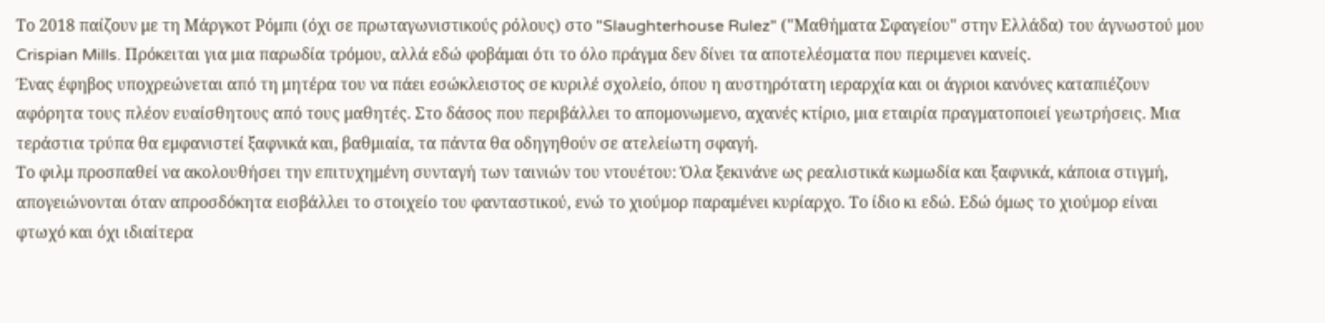Το 2018 παίζουν με τη Μάργκοτ Ρόμπι (όχι σε πρωταγωνιστικούς ρόλους) στο "Slaughterhouse Rulez" ("Μαθήματα Σφαγείου" στην Ελλάδα) του άγνωστού μου Crispian Mills. Πρόκειται για μια παρωδία τρόμου, αλλά εδώ φοβάμαι ότι το όλο πράγμα δεν δίνει τα αποτελέσματα που περιμενει κανείς.
Ένας έφηβος υποχρεώνεται από τη μητέρα του να πάει εσώκλειστος σε κυριλέ σχολείο, όπου η αυστηρότατη ιεραρχία και οι άγριοι κανόνες καταπιέζουν αφόρητα τους πλέον ευαίσθητους από τους μαθητές. Στο δάσος που περιβάλλει το απομονωμενο, αχανές κτίριο, μια εταιρία πραγματοποιεί γεωτρήσεις. Μια τεράστια τρύπα θα εμφανιστεί ξαφνικά και, βαθμιαία, τα πάντα θα οδηγηθούν σε ατελείωτη σφαγή.
Το φιλμ προσπαθεί να ακολουθήσει την επιτυχημένη συνταγή των ταινιών του ντουέτου: Όλα ξεκινάνε ως ρεαλιστικά κωμωδία και ξαφνικά, κάποια στιγμή, απογειώνονται όταν απροσδόκητα εισβάλλει το στοιχείο του φανταστικού, ενώ το χιούμορ παραμένει κυρίαρχο. Το ίδιο κι εδώ. Εδώ όμως το χιούμορ είναι φτωχό και όχι ιδιαίτερα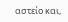αστείο και,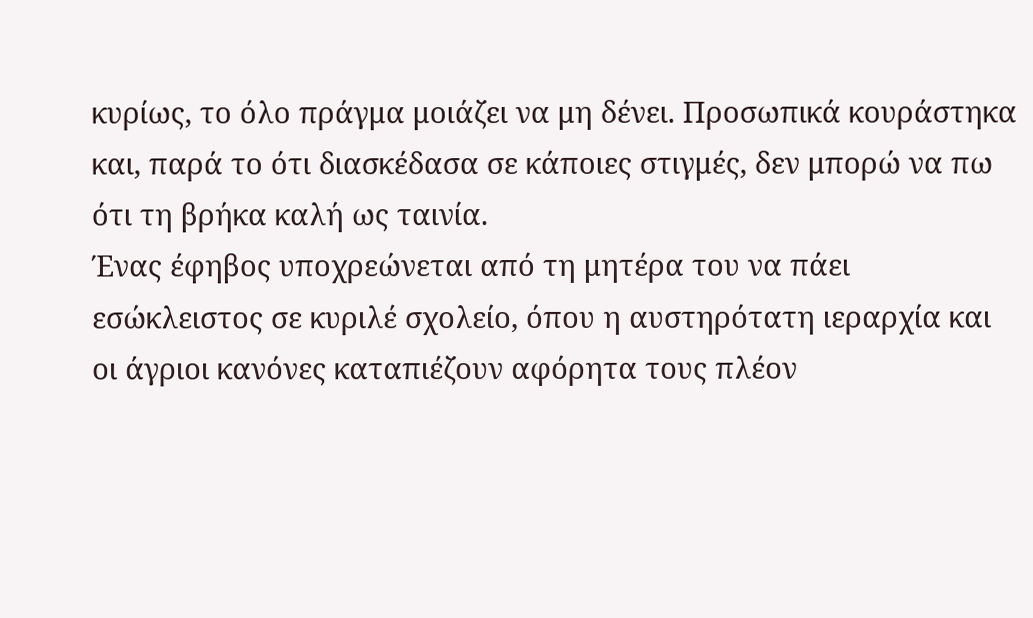κυρίως, το όλο πράγμα μοιάζει να μη δένει. Προσωπικά κουράστηκα και, παρά το ότι διασκέδασα σε κάποιες στιγμές, δεν μπορώ να πω ότι τη βρήκα καλή ως ταινία.
Ένας έφηβος υποχρεώνεται από τη μητέρα του να πάει εσώκλειστος σε κυριλέ σχολείο, όπου η αυστηρότατη ιεραρχία και οι άγριοι κανόνες καταπιέζουν αφόρητα τους πλέον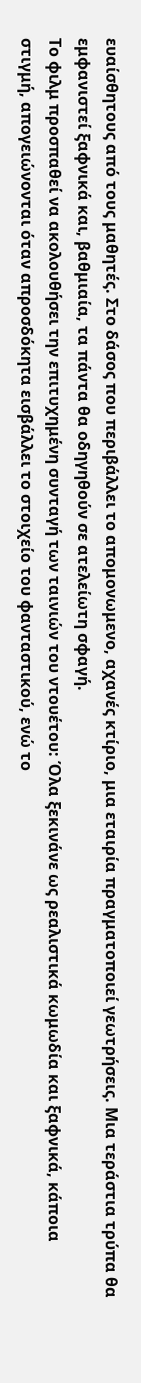ευαίσθητους από τους μαθητές. Στο δάσος που περιβάλλει το απομονωμενο, αχανές κτίριο, μια εταιρία πραγματοποιεί γεωτρήσεις. Μια τεράστια τρύπα θα εμφανιστεί ξαφνικά και, βαθμιαία, τα πάντα θα οδηγηθούν σε ατελείωτη σφαγή.
Το φιλμ προσπαθεί να ακολουθήσει την επιτυχημένη συνταγή των ταινιών του ντουέτου: Όλα ξεκινάνε ως ρεαλιστικά κωμωδία και ξαφνικά, κάποια στιγμή, απογειώνονται όταν απροσδόκητα εισβάλλει το στοιχείο του φανταστικού, ενώ το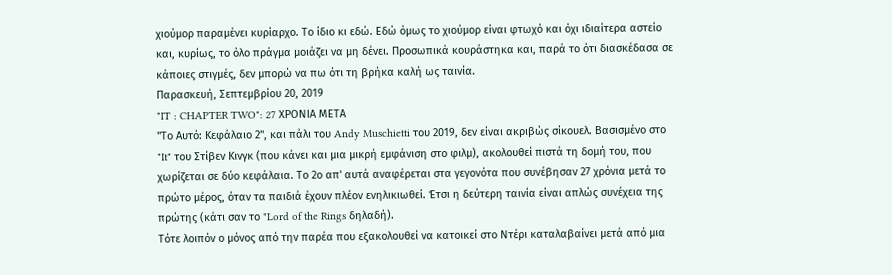χιούμορ παραμένει κυρίαρχο. Το ίδιο κι εδώ. Εδώ όμως το χιούμορ είναι φτωχό και όχι ιδιαίτερα αστείο και, κυρίως, το όλο πράγμα μοιάζει να μη δένει. Προσωπικά κουράστηκα και, παρά το ότι διασκέδασα σε κάποιες στιγμές, δεν μπορώ να πω ότι τη βρήκα καλή ως ταινία.
Παρασκευή, Σεπτεμβρίου 20, 2019
"IT : CHAPTER TWO": 27 ΧΡΟΝΙΑ ΜΕΤΑ
"Το Αυτό: Κεφάλαιο 2", και πάλι του Andy Muschietti του 2019, δεν είναι ακριβώς σίκουελ. Βασισμένο στο "It" του Στίβεν Κινγκ (που κάνει και μια μικρή εμφάνιση στο φιλμ), ακολουθεί πιστά τη δομή του, που χωρίζεται σε δύο κεφάλαια. Το 2ο απ' αυτά αναφέρεται στα γεγονότα που συνέβησαν 27 χρόνια μετά το πρώτο μέρος, όταν τα παιδιά έχουν πλέον ενηλικιωθεί. Έτσι η δεύτερη ταινία είναι απλώς συνέχεια της πρώτης (κάτι σαν το "Lord of the Rings δηλαδή).
Τότε λοιπόν ο μόνος από την παρέα που εξακολουθεί να κατοικεί στο Ντέρι καταλαβαίνει μετά από μια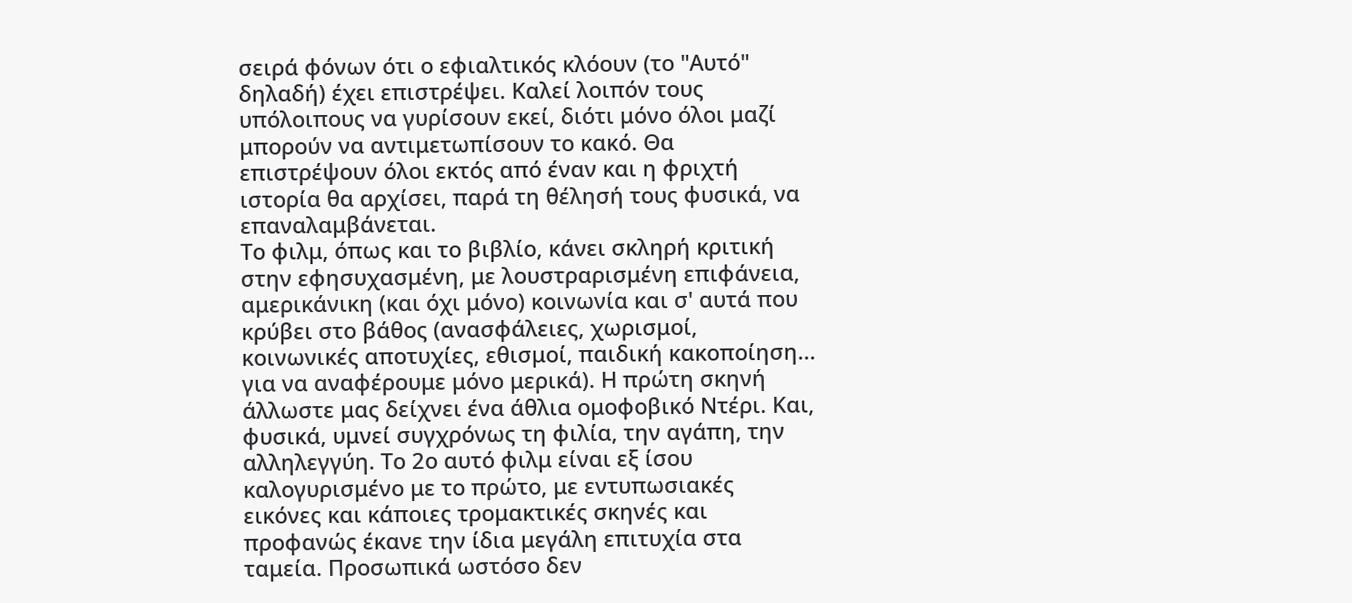σειρά φόνων ότι ο εφιαλτικός κλόουν (το "Αυτό" δηλαδή) έχει επιστρέψει. Καλεί λοιπόν τους υπόλοιπους να γυρίσουν εκεί, διότι μόνο όλοι μαζί μπορούν να αντιμετωπίσουν το κακό. Θα επιστρέψουν όλοι εκτός από έναν και η φριχτή ιστορία θα αρχίσει, παρά τη θέλησή τους φυσικά, να επαναλαμβάνεται.
Το φιλμ, όπως και το βιβλίο, κάνει σκληρή κριτική στην εφησυχασμένη, με λουστραρισμένη επιφάνεια, αμερικάνικη (και όχι μόνο) κοινωνία και σ' αυτά που κρύβει στο βάθος (ανασφάλειες, χωρισμοί, κοινωνικές αποτυχίες, εθισμοί, παιδική κακοποίηση... για να αναφέρουμε μόνο μερικά). Η πρώτη σκηνή άλλωστε μας δείχνει ένα άθλια ομοφοβικό Ντέρι. Και, φυσικά, υμνεί συγχρόνως τη φιλία, την αγάπη, την αλληλεγγύη. Το 2ο αυτό φιλμ είναι εξ ίσου καλογυρισμένο με το πρώτο, με εντυπωσιακές εικόνες και κάποιες τρομακτικές σκηνές και προφανώς έκανε την ίδια μεγάλη επιτυχία στα ταμεία. Προσωπικά ωστόσο δεν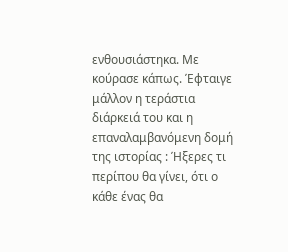ενθουσιάστηκα. Με κούρασε κάπως. Έφταιγε μάλλον η τεράστια διάρκειά του και η επαναλαμβανόμενη δομή της ιστορίας : Ήξερες τι περίπου θα γίνει, ότι ο κάθε ένας θα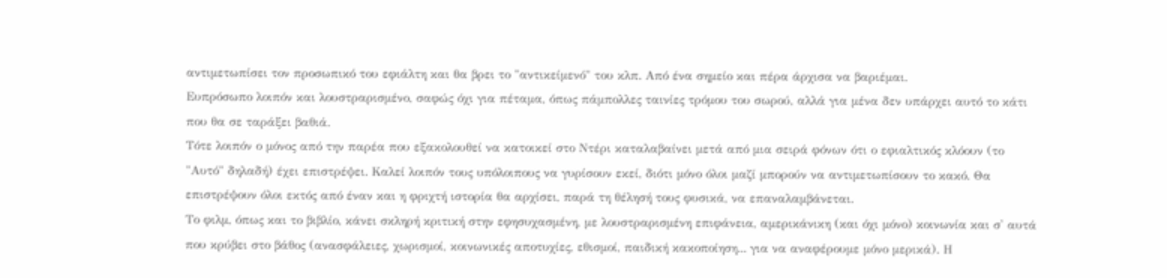αντιμετωπίσει τον προσωπικό του εφιάλτη και θα βρει το "αντικείμενό" του κλπ. Από ένα σημείο και πέρα άρχισα να βαριέμαι.
Ευπρόσωπο λοιπόν και λουστραρισμένο, σαφώς όχι για πέταμα, όπως πάμπολλες ταινίες τρόμου του σωρού, αλλά για μένα δεν υπάρχει αυτό το κάτι που θα σε ταράξει βαθιά.
Τότε λοιπόν ο μόνος από την παρέα που εξακολουθεί να κατοικεί στο Ντέρι καταλαβαίνει μετά από μια σειρά φόνων ότι ο εφιαλτικός κλόουν (το "Αυτό" δηλαδή) έχει επιστρέψει. Καλεί λοιπόν τους υπόλοιπους να γυρίσουν εκεί, διότι μόνο όλοι μαζί μπορούν να αντιμετωπίσουν το κακό. Θα επιστρέψουν όλοι εκτός από έναν και η φριχτή ιστορία θα αρχίσει, παρά τη θέλησή τους φυσικά, να επαναλαμβάνεται.
Το φιλμ, όπως και το βιβλίο, κάνει σκληρή κριτική στην εφησυχασμένη, με λουστραρισμένη επιφάνεια, αμερικάνικη (και όχι μόνο) κοινωνία και σ' αυτά που κρύβει στο βάθος (ανασφάλειες, χωρισμοί, κοινωνικές αποτυχίες, εθισμοί, παιδική κακοποίηση... για να αναφέρουμε μόνο μερικά). Η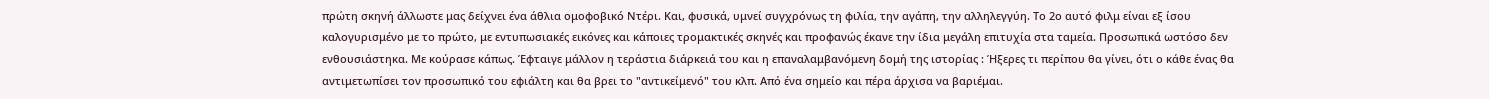πρώτη σκηνή άλλωστε μας δείχνει ένα άθλια ομοφοβικό Ντέρι. Και, φυσικά, υμνεί συγχρόνως τη φιλία, την αγάπη, την αλληλεγγύη. Το 2ο αυτό φιλμ είναι εξ ίσου καλογυρισμένο με το πρώτο, με εντυπωσιακές εικόνες και κάποιες τρομακτικές σκηνές και προφανώς έκανε την ίδια μεγάλη επιτυχία στα ταμεία. Προσωπικά ωστόσο δεν ενθουσιάστηκα. Με κούρασε κάπως. Έφταιγε μάλλον η τεράστια διάρκειά του και η επαναλαμβανόμενη δομή της ιστορίας : Ήξερες τι περίπου θα γίνει, ότι ο κάθε ένας θα αντιμετωπίσει τον προσωπικό του εφιάλτη και θα βρει το "αντικείμενό" του κλπ. Από ένα σημείο και πέρα άρχισα να βαριέμαι.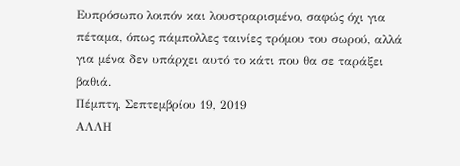Ευπρόσωπο λοιπόν και λουστραρισμένο, σαφώς όχι για πέταμα, όπως πάμπολλες ταινίες τρόμου του σωρού, αλλά για μένα δεν υπάρχει αυτό το κάτι που θα σε ταράξει βαθιά.
Πέμπτη, Σεπτεμβρίου 19, 2019
ΑΛΛΗ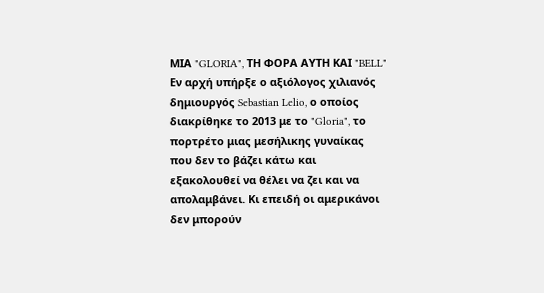ΜΙΑ "GLORIA", ΤΗ ΦΟΡΑ ΑΥΤΗ ΚΑΙ "BELL"
Εν αρχή υπήρξε ο αξιόλογος χιλιανός δημιουργός Sebastian Lelio, ο οποίος διακρίθηκε το 2013 με το "Gloria", το πορτρέτο μιας μεσήλικης γυναίκας που δεν το βάζει κάτω και εξακολουθεί να θέλει να ζει και να απολαμβάνει. Κι επειδή οι αμερικάνοι δεν μπορούν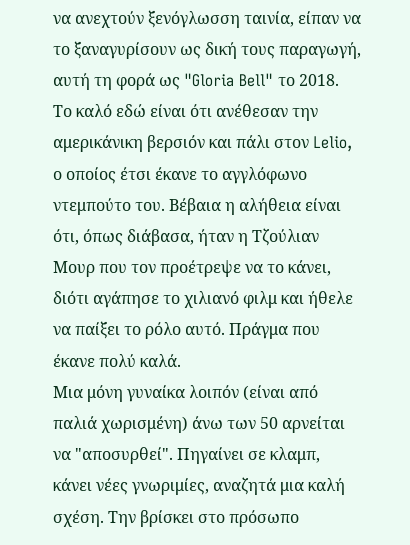να ανεχτούν ξενόγλωσση ταινία, είπαν να το ξαναγυρίσουν ως δική τους παραγωγή, αυτή τη φορά ως "Gloria Bell" το 2018. Το καλό εδώ είναι ότι ανέθεσαν την αμερικάνικη βερσιόν και πάλι στον Lelio, ο οποίος έτσι έκανε το αγγλόφωνο ντεμπούτο του. Βέβαια η αλήθεια είναι ότι, όπως διάβασα, ήταν η Τζούλιαν Μουρ που τον προέτρεψε να το κάνει, διότι αγάπησε το χιλιανό φιλμ και ήθελε να παίξει το ρόλο αυτό. Πράγμα που έκανε πολύ καλά.
Μια μόνη γυναίκα λοιπόν (είναι από παλιά χωρισμένη) άνω των 50 αρνείται να "αποσυρθεί". Πηγαίνει σε κλαμπ, κάνει νέες γνωριμίες, αναζητά μια καλή σχέση. Την βρίσκει στο πρόσωπο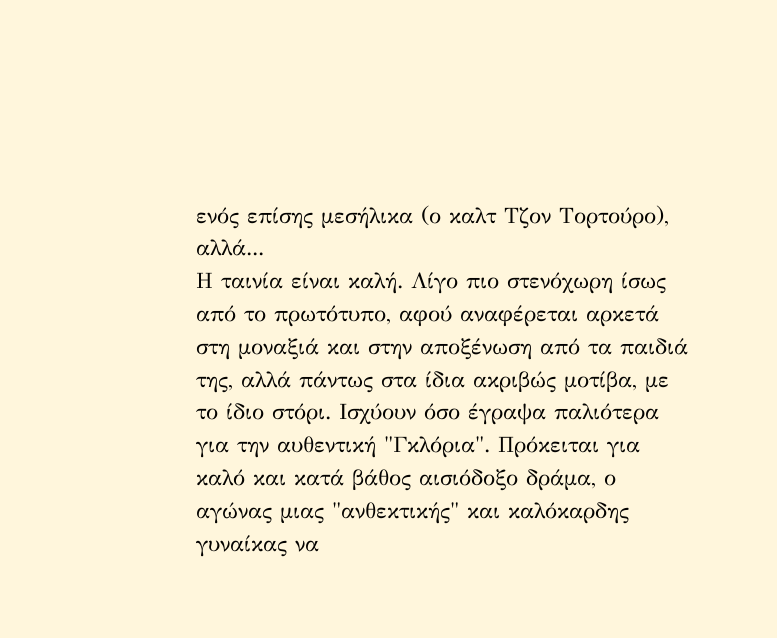ενός επίσης μεσήλικα (ο καλτ Τζον Τορτούρο), αλλά...
Η ταινία είναι καλή. Λίγο πιο στενόχωρη ίσως από το πρωτότυπο, αφού αναφέρεται αρκετά στη μοναξιά και στην αποξένωση από τα παιδιά της, αλλά πάντως στα ίδια ακριβώς μοτίβα, με το ίδιο στόρι. Ισχύουν όσο έγραψα παλιότερα για την αυθεντική "Γκλόρια". Πρόκειται για καλό και κατά βάθος αισιόδοξο δράμα, ο αγώνας μιας "ανθεκτικής" και καλόκαρδης γυναίκας να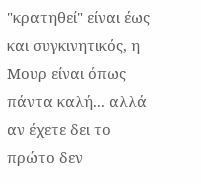"κρατηθεί" είναι έως και συγκινητικός, η Μουρ είναι όπως πάντα καλή... αλλά αν έχετε δει το πρώτο δεν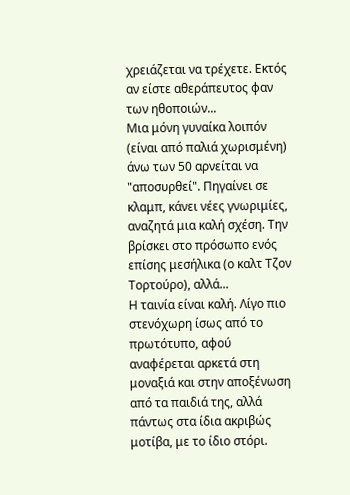χρειάζεται να τρέχετε. Εκτός αν είστε αθεράπευτος φαν των ηθοποιών...
Μια μόνη γυναίκα λοιπόν (είναι από παλιά χωρισμένη) άνω των 50 αρνείται να "αποσυρθεί". Πηγαίνει σε κλαμπ, κάνει νέες γνωριμίες, αναζητά μια καλή σχέση. Την βρίσκει στο πρόσωπο ενός επίσης μεσήλικα (ο καλτ Τζον Τορτούρο), αλλά...
Η ταινία είναι καλή. Λίγο πιο στενόχωρη ίσως από το πρωτότυπο, αφού αναφέρεται αρκετά στη μοναξιά και στην αποξένωση από τα παιδιά της, αλλά πάντως στα ίδια ακριβώς μοτίβα, με το ίδιο στόρι.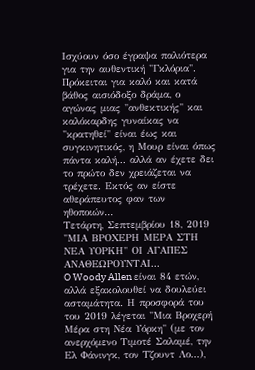Ισχύουν όσο έγραψα παλιότερα για την αυθεντική "Γκλόρια". Πρόκειται για καλό και κατά βάθος αισιόδοξο δράμα, ο αγώνας μιας "ανθεκτικής" και καλόκαρδης γυναίκας να "κρατηθεί" είναι έως και συγκινητικός, η Μουρ είναι όπως πάντα καλή... αλλά αν έχετε δει το πρώτο δεν χρειάζεται να τρέχετε. Εκτός αν είστε αθεράπευτος φαν των ηθοποιών...
Τετάρτη, Σεπτεμβρίου 18, 2019
"ΜΙΑ ΒΡΟΧΕΡΗ ΜΕΡΑ ΣΤΗ ΝΕΑ ΥΟΡΚΗ" ΟΙ ΑΓΑΠΕΣ ΑΝΑΘΕΩΡΟΥΝΤΑΙ...
O Woody Allen είναι 84 ετών, αλλά εξακολουθεί να δουλεύει ασταμάτητα. Η προσφορά του του 2019 λέγεται "Μια Βροχερή Μέρα στη Νέα Υόρκη" (με τον ανερχόμενο Τιμοτέ Σαλαμέ, την Ελ Φάνινγκ, τον Τζουντ Λο...),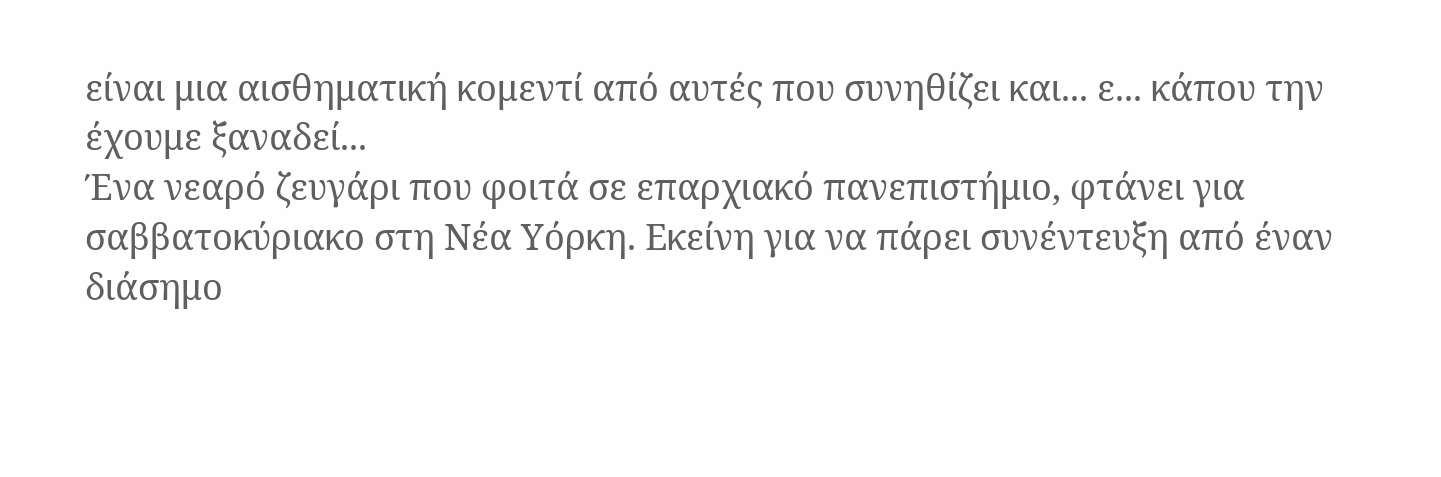είναι μια αισθηματική κομεντί από αυτές που συνηθίζει και... ε... κάπου την έχουμε ξαναδεί...
Ένα νεαρό ζευγάρι που φοιτά σε επαρχιακό πανεπιστήμιο, φτάνει για σαββατοκύριακο στη Νέα Υόρκη. Εκείνη για να πάρει συνέντευξη από έναν διάσημο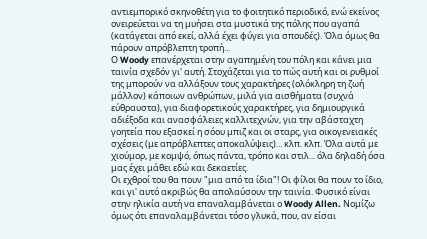αντιεμπορικό σκηνοθέτη για το φοιτητικό περιοδικό, ενώ εκείνος ονειρεύεται να τη μυήσει στα μυστικά της πόλης που αγαπά (κατάγεται από εκεί, αλλά έχει φύγει για σπουδές). Όλα όμως θα πάρουν απρόβλεπτη τροπή...
Ο Woody επανέρχεται στην αγαπημένη του πόλη και κάνει μια ταινία σχεδόν γι' αυτή. Στοχάζεται για το πώς αυτή και οι ρυθμοί της μπορούν να αλλάξουν τους χαρακτήρες (ολόκληρη τη ζωή μάλλον) κάποιων ανθρώπων, μιλά για αισθήματα (συχνά εύθραυστα), για διαφορετικούς χαρακτήρες, για δημιουργικά αδιέξοδα και ανασφάλειες καλλιτεχνών, για την αβάσταχτη γοητεία που εξασκεί η σόου μπιζ και οι σταρς, για οικογενειακές σχέσεις (με απρόβλεπτες αποκαλύψεις)... κλπ. κλπ. Όλα αυτά με χιούμορ, με κομψό, όπως πάντα, τρόπο και στιλ... όλα δηλαδή όσα μας έχει μάθει εδώ και δεκαετίες.
Οι εχθροί του θα πουν "μια από τα ίδια"! Οι φίλοι θα πουν το ίδιο, και γι' αυτό ακριβώς θα απολαύσουν την ταινία. Φυσικό είναι στην ηλικία αυτή να επαναλαμβάνεται ο Woody Allen. Νομίζω όμως ότι επαναλαμβάνεται τόσο γλυκά, που, αν είσαι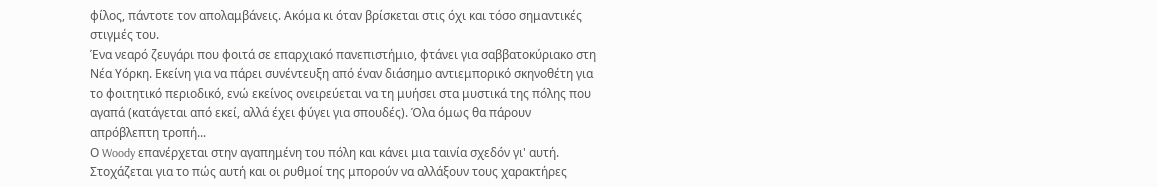φίλος, πάντοτε τον απολαμβάνεις. Ακόμα κι όταν βρίσκεται στις όχι και τόσο σημαντικές στιγμές του.
Ένα νεαρό ζευγάρι που φοιτά σε επαρχιακό πανεπιστήμιο, φτάνει για σαββατοκύριακο στη Νέα Υόρκη. Εκείνη για να πάρει συνέντευξη από έναν διάσημο αντιεμπορικό σκηνοθέτη για το φοιτητικό περιοδικό, ενώ εκείνος ονειρεύεται να τη μυήσει στα μυστικά της πόλης που αγαπά (κατάγεται από εκεί, αλλά έχει φύγει για σπουδές). Όλα όμως θα πάρουν απρόβλεπτη τροπή...
Ο Woody επανέρχεται στην αγαπημένη του πόλη και κάνει μια ταινία σχεδόν γι' αυτή. Στοχάζεται για το πώς αυτή και οι ρυθμοί της μπορούν να αλλάξουν τους χαρακτήρες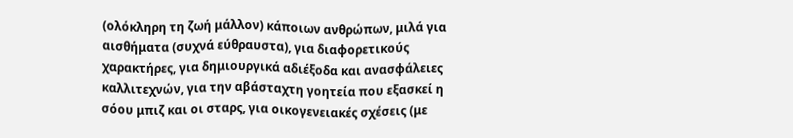(ολόκληρη τη ζωή μάλλον) κάποιων ανθρώπων, μιλά για αισθήματα (συχνά εύθραυστα), για διαφορετικούς χαρακτήρες, για δημιουργικά αδιέξοδα και ανασφάλειες καλλιτεχνών, για την αβάσταχτη γοητεία που εξασκεί η σόου μπιζ και οι σταρς, για οικογενειακές σχέσεις (με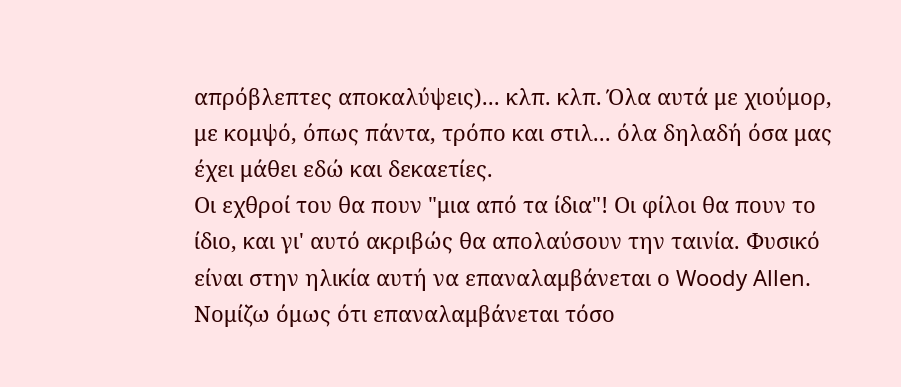απρόβλεπτες αποκαλύψεις)... κλπ. κλπ. Όλα αυτά με χιούμορ, με κομψό, όπως πάντα, τρόπο και στιλ... όλα δηλαδή όσα μας έχει μάθει εδώ και δεκαετίες.
Οι εχθροί του θα πουν "μια από τα ίδια"! Οι φίλοι θα πουν το ίδιο, και γι' αυτό ακριβώς θα απολαύσουν την ταινία. Φυσικό είναι στην ηλικία αυτή να επαναλαμβάνεται ο Woody Allen. Νομίζω όμως ότι επαναλαμβάνεται τόσο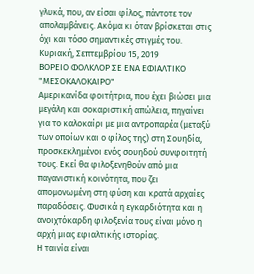γλυκά, που, αν είσαι φίλος, πάντοτε τον απολαμβάνεις. Ακόμα κι όταν βρίσκεται στις όχι και τόσο σημαντικές στιγμές του.
Κυριακή, Σεπτεμβρίου 15, 2019
ΒΟΡΕΙΟ ΦΟΛΚΛΟΡ ΣΕ ΕΝΑ ΕΦΙΑΛΤΙΚΟ "ΜΕΣΟΚΑΛΟΚΑΙΡΟ"
Αμερικανίδα φοιτήτρια, που έχει βιώσει μια μεγάλη και σοκαριστική απώλεια, πηγαίνει για το καλοκαίρι με μια αντροπαρέα (μεταξύ των οποίων και ο φίλος της) στη Σουηδία, προσκεκλημένοι ενός σουηδού συνφοιτητή τους. Εκεί θα φιλοξενηθούν από μια παγανιστική κοινότητα, που ζει απομονωμένη στη φύση και κρατά αρχαίες παραδόσεις. Φυσικά η εγκαρδιότητα και η ανοιχτόκαρδη φιλοξενία τους είναι μόνο η αρχή μιας εφιαλτικής ιστορίας.
Η ταινία είναι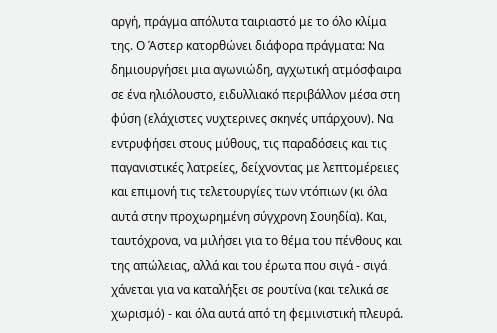αργή, πράγμα απόλυτα ταιριαστό με το όλο κλίμα της. Ο Άστερ κατορθώνει διάφορα πράγματα: Να δημιουργήσει μια αγωνιώδη, αγχωτική ατμόσφαιρα σε ένα ηλιόλουστο, ειδυλλιακό περιβάλλον μέσα στη φύση (ελάχιστες νυχτερινες σκηνές υπάρχουν). Να εντρυφήσει στους μύθους, τις παραδόσεις και τις παγανιστικές λατρείες, δείχνοντας με λεπτομέρειες και επιμονή τις τελετουργίες των ντόπιων (κι όλα αυτά στην προχωρημένη σύγχρονη Σουηδία). Και, ταυτόχρονα, να μιλήσει για το θέμα του πένθους και της απώλειας, αλλά και του έρωτα που σιγά - σιγά χάνεται για να καταλήξει σε ρουτίνα (και τελικά σε χωρισμό) - και όλα αυτά από τη φεμινιστική πλευρά.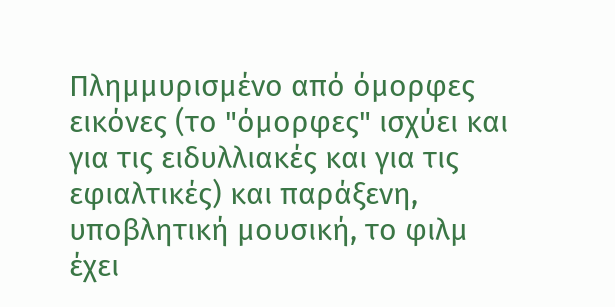Πλημμυρισμένο από όμορφες εικόνες (το "όμορφες" ισχύει και για τις ειδυλλιακές και για τις εφιαλτικές) και παράξενη, υποβλητική μουσική, το φιλμ έχει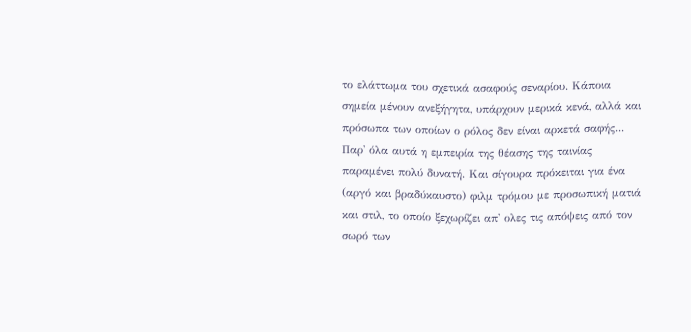το ελάττωμα του σχετικά ασαφούς σεναρίου. Κάποια σημεία μένουν ανεξήγητα, υπάρχουν μερικά κενά, αλλά και πρόσωπα των οποίων ο ρόλος δεν είναι αρκετά σαφής... Παρ' όλα αυτά η εμπειρία της θέασης της ταινίας παραμένει πολύ δυνατή. Και σίγουρα πρόκειται για ένα (αργό και βραδύκαυστο) φιλμ τρόμου με προσωπική ματιά και στιλ, το οποίο ξεχωρίζει απ' ολες τις απόψεις από τον σωρό των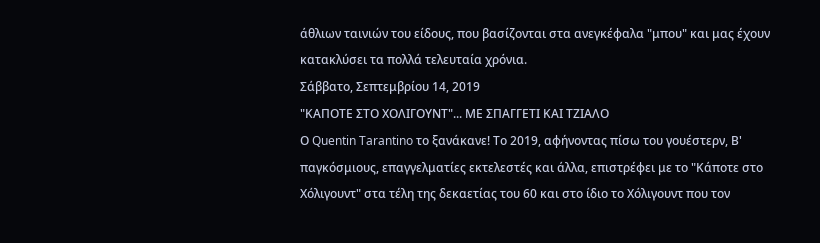άθλιων ταινιών του είδους, που βασίζονται στα ανεγκέφαλα "μπου" και μας έχουν κατακλύσει τα πολλά τελευταία χρόνια.
Σάββατο, Σεπτεμβρίου 14, 2019
"ΚΑΠΟΤΕ ΣΤΟ ΧΟΛΙΓΟΥΝΤ"... ΜΕ ΣΠΑΓΓΕΤΙ ΚΑΙ ΤΖΙΑΛΟ
Ο Quentin Tarantino το ξανάκανε! Το 2019, αφήνοντας πίσω του γουέστερν, Β' παγκόσμιους, επαγγελματίες εκτελεστές και άλλα, επιστρέφει με το "Κάποτε στο Χόλιγουντ" στα τέλη της δεκαετίας του 60 και στο ίδιο το Χόλιγουντ που τον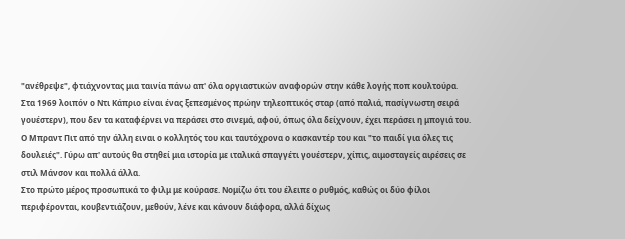"ανέθρεψε", φτιάχνοντας μια ταινία πάνω απ' όλα οργιαστικών αναφορών στην κάθε λογής ποπ κουλτούρα.
Στα 1969 λοιπόν ο Ντι Κάπριο είναι ένας ξεπεσμένος πρώην τηλεοπτικός σταρ (από παλιά, πασίγνωστη σειρά γουέστερν), που δεν τα καταφέρνει να περάσει στο σινεμά, αφού, όπως όλα δείχνουν, έχει περάσει η μπογιά του. Ο Μπραντ Πιτ από την άλλη ειναι ο κολλητός του και ταυτόχρονα ο κασκαντέρ του και "το παιδί για όλες τις δουλειές". Γύρω απ' αυτούς θα στηθεί μια ιστορία με ιταλικά σπαγγέτι γουέστερν, χίπις, αιμοσταγείς αιρέσεις σε στιλ Μάνσον και πολλά άλλα.
Στο πρώτο μέρος προσωπικά το φιλμ με κούρασε. Νομίζω ότι του έλειπε ο ρυθμός, καθώς οι δύο φίλοι περιφέρονται, κουβεντιάζουν, μεθούν, λένε και κάνουν διάφορα, αλλά δίχως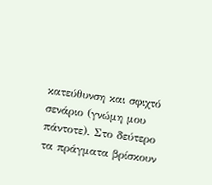κατεύθυνση και σφιχτό σενάριο (γνώμη μου πάντοτε). Στο δεύτερο τα πράγματα βρίσκουν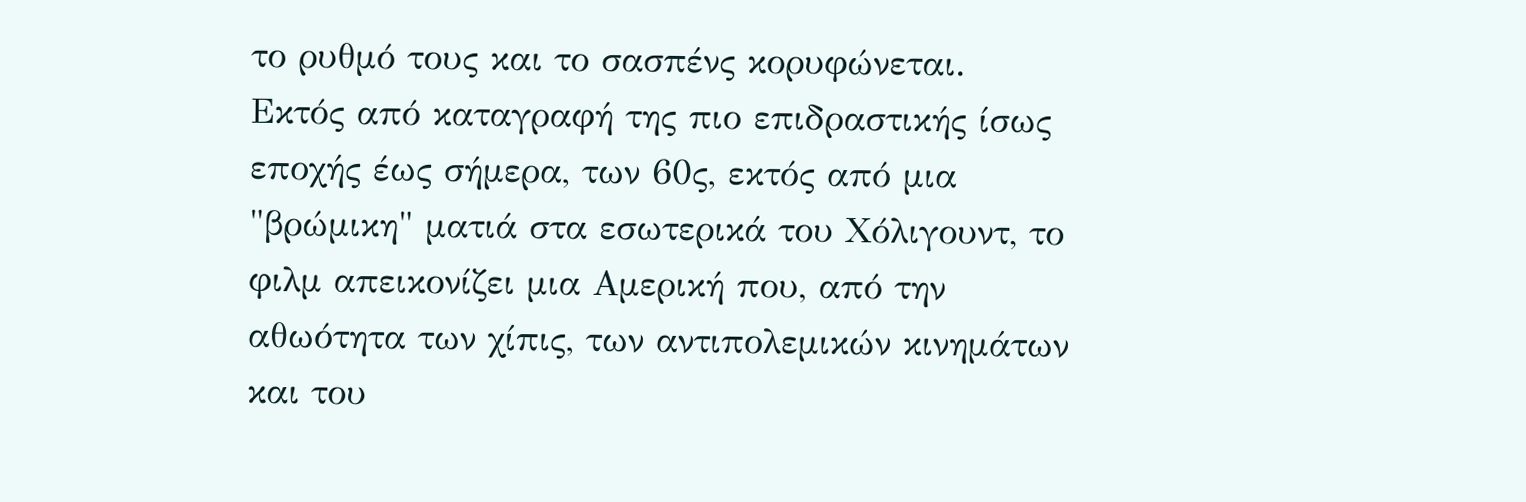το ρυθμό τους και το σασπένς κορυφώνεται.
Εκτός από καταγραφή της πιο επιδραστικής ίσως εποχής έως σήμερα, των 60ς, εκτός από μια "βρώμικη" ματιά στα εσωτερικά του Χόλιγουντ, το φιλμ απεικονίζει μια Αμερική που, από την αθωότητα των χίπις, των αντιπολεμικών κινημάτων και του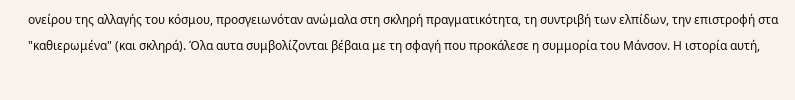ονείρου της αλλαγής του κόσμου, προσγειωνόταν ανώμαλα στη σκληρή πραγματικότητα, τη συντριβή των ελπίδων, την επιστροφή στα "καθιερωμένα" (και σκληρά). Όλα αυτα συμβολίζονται βέβαια με τη σφαγή που προκάλεσε η συμμορία του Μάνσον. Η ιστορία αυτή,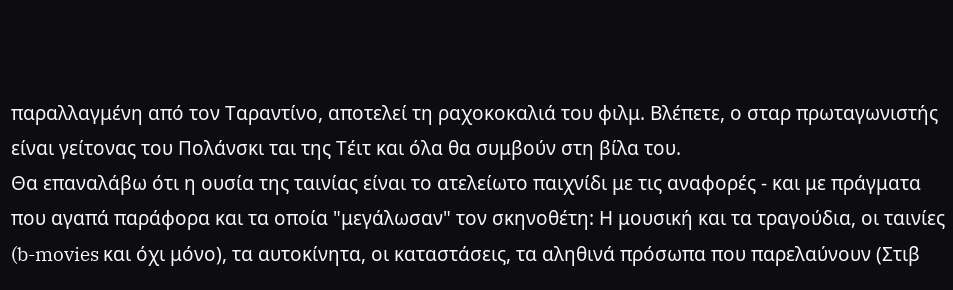παραλλαγμένη από τον Ταραντίνο, αποτελεί τη ραχοκοκαλιά του φιλμ. Βλέπετε, ο σταρ πρωταγωνιστής είναι γείτονας του Πολάνσκι ται της Τέιτ και όλα θα συμβούν στη βίλα του.
Θα επαναλάβω ότι η ουσία της ταινίας είναι το ατελείωτο παιχνίδι με τις αναφορές - και με πράγματα που αγαπά παράφορα και τα οποία "μεγάλωσαν" τον σκηνοθέτη: Η μουσική και τα τραγούδια, οι ταινίες (b-movies και όχι μόνο), τα αυτοκίνητα, οι καταστάσεις, τα αληθινά πρόσωπα που παρελαύνουν (Στιβ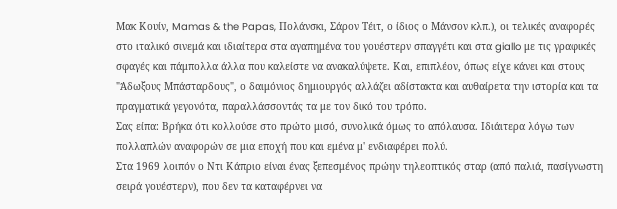Μακ Κουίν, Mamas & the Papas, Πολάνσκι, Σάρον Τέιτ, ο ίδιος ο Μάνσον κλπ.), οι τελικές αναφορές στο ιταλικό σινεμά και ιδιαίτερα στα αγαπημένα του γουέστερν σπαγγέτι και στα giallo με τις γραφικές σφαγές και πάμπολλα άλλα που καλείστε να ανακαλύψετε. Και, επιπλέον, όπως είχε κάνει και στους "Άδωξους Μπάσταρδους", ο δαιμόνιος δημιουργός αλλάζει αδίστακτα και αυθαίρετα την ιστορία και τα πραγματικά γεγονότα, παραλλάσσοντάς τα με τον δικό του τρόπο.
Σας είπα: Βρήκα ότι κολλούσε στο πρώτο μισό, συνολικά όμως το απόλαυσα. Ιδιάιτερα λόγω των πολλαπλών αναφορών σε μια εποχή που και εμένα μ' ενδιαφέρει πολύ.
Στα 1969 λοιπόν ο Ντι Κάπριο είναι ένας ξεπεσμένος πρώην τηλεοπτικός σταρ (από παλιά, πασίγνωστη σειρά γουέστερν), που δεν τα καταφέρνει να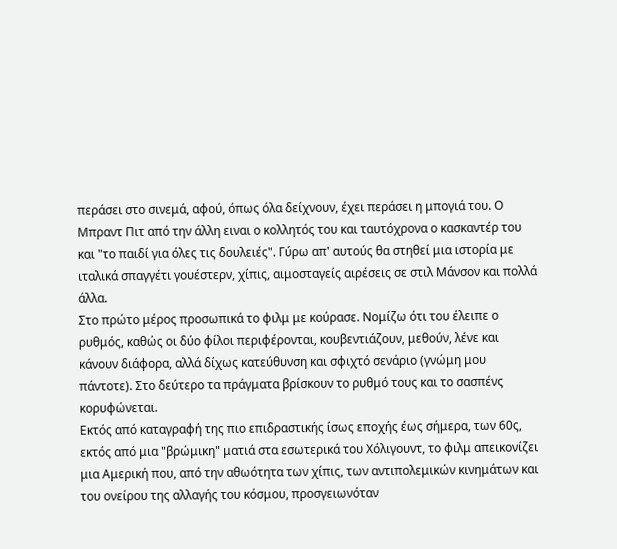περάσει στο σινεμά, αφού, όπως όλα δείχνουν, έχει περάσει η μπογιά του. Ο Μπραντ Πιτ από την άλλη ειναι ο κολλητός του και ταυτόχρονα ο κασκαντέρ του και "το παιδί για όλες τις δουλειές". Γύρω απ' αυτούς θα στηθεί μια ιστορία με ιταλικά σπαγγέτι γουέστερν, χίπις, αιμοσταγείς αιρέσεις σε στιλ Μάνσον και πολλά άλλα.
Στο πρώτο μέρος προσωπικά το φιλμ με κούρασε. Νομίζω ότι του έλειπε ο ρυθμός, καθώς οι δύο φίλοι περιφέρονται, κουβεντιάζουν, μεθούν, λένε και κάνουν διάφορα, αλλά δίχως κατεύθυνση και σφιχτό σενάριο (γνώμη μου πάντοτε). Στο δεύτερο τα πράγματα βρίσκουν το ρυθμό τους και το σασπένς κορυφώνεται.
Εκτός από καταγραφή της πιο επιδραστικής ίσως εποχής έως σήμερα, των 60ς, εκτός από μια "βρώμικη" ματιά στα εσωτερικά του Χόλιγουντ, το φιλμ απεικονίζει μια Αμερική που, από την αθωότητα των χίπις, των αντιπολεμικών κινημάτων και του ονείρου της αλλαγής του κόσμου, προσγειωνόταν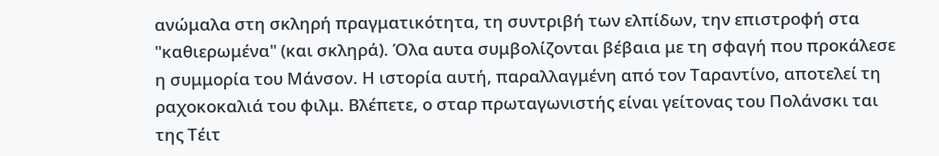ανώμαλα στη σκληρή πραγματικότητα, τη συντριβή των ελπίδων, την επιστροφή στα "καθιερωμένα" (και σκληρά). Όλα αυτα συμβολίζονται βέβαια με τη σφαγή που προκάλεσε η συμμορία του Μάνσον. Η ιστορία αυτή, παραλλαγμένη από τον Ταραντίνο, αποτελεί τη ραχοκοκαλιά του φιλμ. Βλέπετε, ο σταρ πρωταγωνιστής είναι γείτονας του Πολάνσκι ται της Τέιτ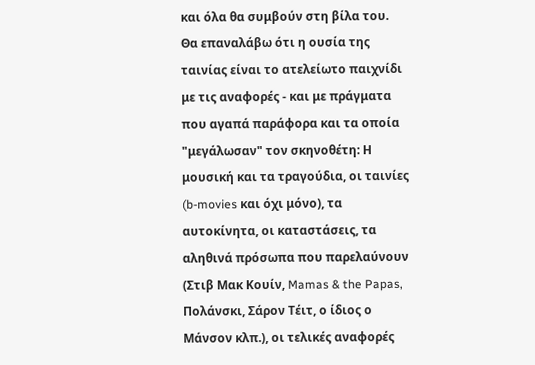και όλα θα συμβούν στη βίλα του.
Θα επαναλάβω ότι η ουσία της ταινίας είναι το ατελείωτο παιχνίδι με τις αναφορές - και με πράγματα που αγαπά παράφορα και τα οποία "μεγάλωσαν" τον σκηνοθέτη: Η μουσική και τα τραγούδια, οι ταινίες (b-movies και όχι μόνο), τα αυτοκίνητα, οι καταστάσεις, τα αληθινά πρόσωπα που παρελαύνουν (Στιβ Μακ Κουίν, Mamas & the Papas, Πολάνσκι, Σάρον Τέιτ, ο ίδιος ο Μάνσον κλπ.), οι τελικές αναφορές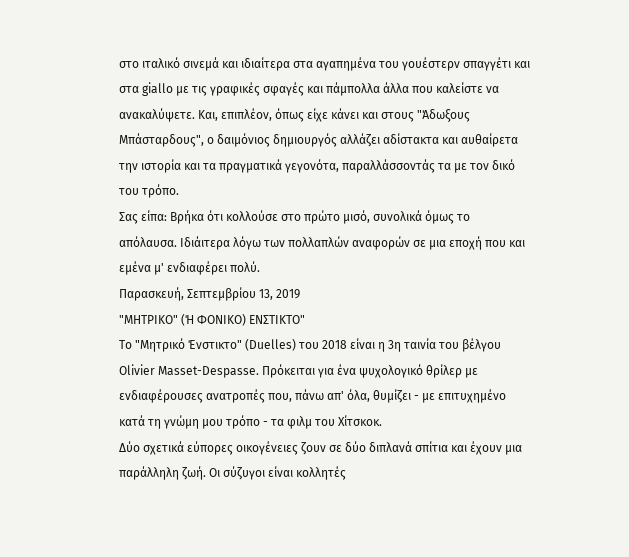στο ιταλικό σινεμά και ιδιαίτερα στα αγαπημένα του γουέστερν σπαγγέτι και στα giallo με τις γραφικές σφαγές και πάμπολλα άλλα που καλείστε να ανακαλύψετε. Και, επιπλέον, όπως είχε κάνει και στους "Άδωξους Μπάσταρδους", ο δαιμόνιος δημιουργός αλλάζει αδίστακτα και αυθαίρετα την ιστορία και τα πραγματικά γεγονότα, παραλλάσσοντάς τα με τον δικό του τρόπο.
Σας είπα: Βρήκα ότι κολλούσε στο πρώτο μισό, συνολικά όμως το απόλαυσα. Ιδιάιτερα λόγω των πολλαπλών αναφορών σε μια εποχή που και εμένα μ' ενδιαφέρει πολύ.
Παρασκευή, Σεπτεμβρίου 13, 2019
"ΜΗΤΡΙΚΟ" (Ή ΦΟΝΙΚΟ) ΕΝΣΤΙΚΤΟ"
Το "Μητρικό Ένστικτο" (Duelles) του 2018 είναι η 3η ταινία του βέλγου Olivier Masset-Despasse. Πρόκειται για ένα ψυχολογικό θρίλερ με ενδιαφέρουσες ανατροπές που, πάνω απ' όλα, θυμίζει - με επιτυχημένο κατά τη γνώμη μου τρόπο - τα φιλμ του Χίτσκοκ.
Δύο σχετικά εύπορες οικογένειες ζουν σε δύο διπλανά σπίτια και έχουν μια παράλληλη ζωή. Οι σύζυγοι είναι κολλητές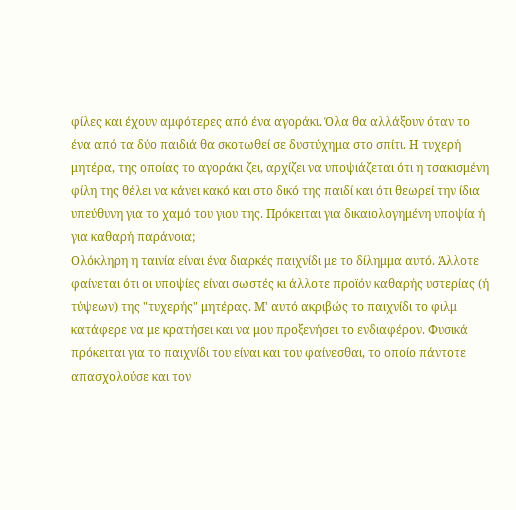φίλες και έχουν αμφότερες από ένα αγοράκι. Όλα θα αλλάξουν όταν το ένα από τα δύο παιδιά θα σκοτωθεί σε δυστύχημα στο σπίτι. Η τυχερή μητέρα, της οποίας το αγοράκι ζει, αρχίζει να υποψιάζεται ότι η τσακισμένη φίλη της θέλει να κάνει κακό και στο δικό της παιδί και ότι θεωρεί την ίδια υπεύθυνη για το χαμό του γιου της. Πρόκειται για δικαιολογημένη υποψία ή για καθαρή παράνοια;
Ολόκληρη η ταινία είναι ένα διαρκές παιχνίδι με το δίλημμα αυτό. Άλλοτε φαίνεται ότι οι υποψίες είναι σωστές κι άλλοτε προϊόν καθαρής υστερίας (ή τύψεων) της "τυχερής" μητέρας. Μ' αυτό ακριβώς το παιχνίδι το φιλμ κατάφερε να με κρατήσει και να μου προξενήσει το ενδιαφέρον. Φυσικά πρόκειται για το παιχνίδι του είναι και του φαίνεσθαι, το οποίο πάντοτε απασχολούσε και τον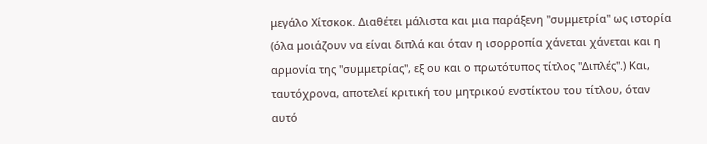μεγάλο Χίτσκοκ. Διαθέτει μάλιστα και μια παράξενη "συμμετρία" ως ιστορία (όλα μοιάζουν να είναι διπλά και όταν η ισορροπία χάνεται χάνεται και η αρμονία της "συμμετρίας", εξ ου και ο πρωτότυπος τίτλος "Διπλές".) Και, ταυτόχρονα, αποτελεί κριτική του μητρικού ενστίκτου του τίτλου, όταν αυτό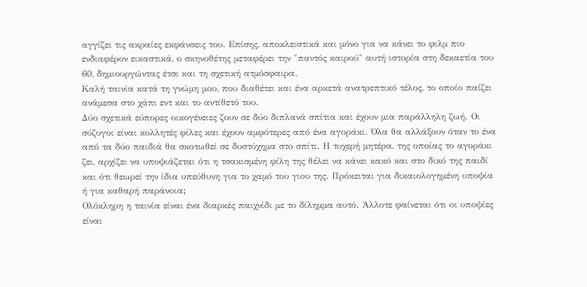αγγίζει τις ακραίες εκφάνσεις του. Επίσης, αποκλειστικά και μόνο για να κάνει το φιλμ πιο ενδιαφέρον εικαστικά, ο σκηνοθέτης μεταφέρει την "παντός καιρού" αυτή ιστορία στη δεκαετία του 60, δημιουργώντας έτσι και τη σχετική ατμόσφαιρα.
Καλή ταινία κατά τη γνώμη μου, που διαθέτει και ένα αρκετά ανατρεπτικό τέλος, το οποίο παίζει ανάμεσα στο χάπι εντ και το αντίθετό του.
Δύο σχετικά εύπορες οικογένειες ζουν σε δύο διπλανά σπίτια και έχουν μια παράλληλη ζωή. Οι σύζυγοι είναι κολλητές φίλες και έχουν αμφότερες από ένα αγοράκι. Όλα θα αλλάξουν όταν το ένα από τα δύο παιδιά θα σκοτωθεί σε δυστύχημα στο σπίτι. Η τυχερή μητέρα, της οποίας το αγοράκι ζει, αρχίζει να υποψιάζεται ότι η τσακισμένη φίλη της θέλει να κάνει κακό και στο δικό της παιδί και ότι θεωρεί την ίδια υπεύθυνη για το χαμό του γιου της. Πρόκειται για δικαιολογημένη υποψία ή για καθαρή παράνοια;
Ολόκληρη η ταινία είναι ένα διαρκές παιχνίδι με το δίλημμα αυτό. Άλλοτε φαίνεται ότι οι υποψίες είναι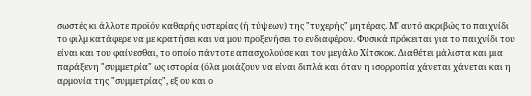σωστές κι άλλοτε προϊόν καθαρής υστερίας (ή τύψεων) της "τυχερής" μητέρας. Μ' αυτό ακριβώς το παιχνίδι το φιλμ κατάφερε να με κρατήσει και να μου προξενήσει το ενδιαφέρον. Φυσικά πρόκειται για το παιχνίδι του είναι και του φαίνεσθαι, το οποίο πάντοτε απασχολούσε και τον μεγάλο Χίτσκοκ. Διαθέτει μάλιστα και μια παράξενη "συμμετρία" ως ιστορία (όλα μοιάζουν να είναι διπλά και όταν η ισορροπία χάνεται χάνεται και η αρμονία της "συμμετρίας", εξ ου και ο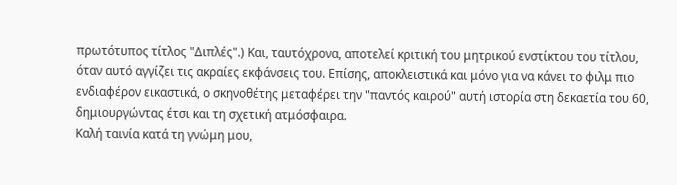πρωτότυπος τίτλος "Διπλές".) Και, ταυτόχρονα, αποτελεί κριτική του μητρικού ενστίκτου του τίτλου, όταν αυτό αγγίζει τις ακραίες εκφάνσεις του. Επίσης, αποκλειστικά και μόνο για να κάνει το φιλμ πιο ενδιαφέρον εικαστικά, ο σκηνοθέτης μεταφέρει την "παντός καιρού" αυτή ιστορία στη δεκαετία του 60, δημιουργώντας έτσι και τη σχετική ατμόσφαιρα.
Καλή ταινία κατά τη γνώμη μου,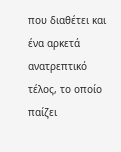που διαθέτει και ένα αρκετά ανατρεπτικό τέλος, το οποίο παίζει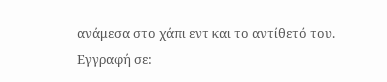ανάμεσα στο χάπι εντ και το αντίθετό του.
Εγγραφή σε: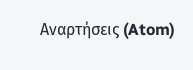Αναρτήσεις (Atom)